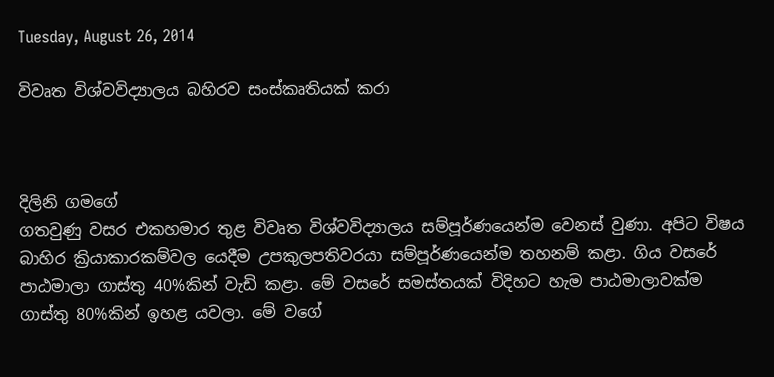Tuesday, August 26, 2014

විවෘත විශ්වවිද්‍යාලය බහිරව සංස්කෘතියක් කරා



දිලිනි ගමගේ
ගතවුණු වසර එකහමාර තුළ විවෘත විශ්වවිද්‍යාලය සම්පූර්ණයෙන්ම වෙනස් වුණා. අපිට විෂය බාහිර ක්‍රියාකාරකම්වල යෙදීම උපකුලපතිවරයා සම්පූර්ණයෙන්ම තහනම් කළා. ගිය වසරේ පාඨමාලා ගාස්තු 40%කින් වැඩි කළා. මේ වසරේ සමස්තයක් විදිහට හැම පාඨමාලාවක්ම ගාස්තු 80%කින් ඉහළ යවලා. මේ වගේ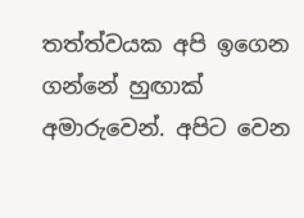තත්ත්වයක අපි ඉගෙන ගන්නේ හුඟාක් අමාරුවෙන්. අපිට වෙන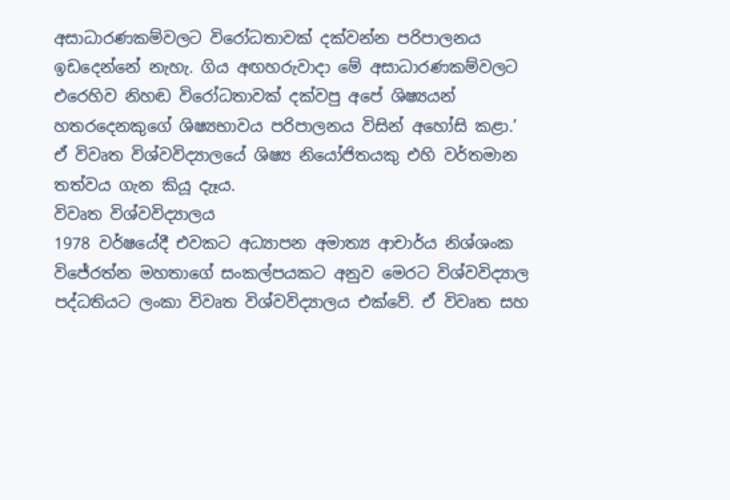අසාධාරණකම්වලට විරෝධතාවක් දක්වන්න පරිපාලනය ඉඩදෙන්නේ නැහැ. ගිය අඟහරුවාදා මේ අසාධාරණකම්වලට එරෙහිව නිහඬ විරෝධතාවක් දක්වපු අපේ ශිෂ්‍යයන් හතරදෙනකුගේ ශිෂ්‍යභාවය පරිපාලනය විසින් අහෝසි කළා.’ ඒ විවෘත විශ්වවිද්‍යාලයේ ශිෂ්‍ය නියෝජිතයකු එහි වර්තමාන තත්වය ගැන කියූ දැෑය.
විවෘත විශ්වවිද්‍යාලය
1978 වර්ෂයේදී එවකට අධ්‍යාපන අමාත්‍ය ආචාර්ය නිශ්ශංක විජේරත්න මහතාගේ සංකල්පයකට අනුව මෙරට විශ්වවිද්‍යාල පද්ධතියට ලංකා විවෘත විශ්වවිද්‍යාලය එක්වේ. ඒ විවෘත සහ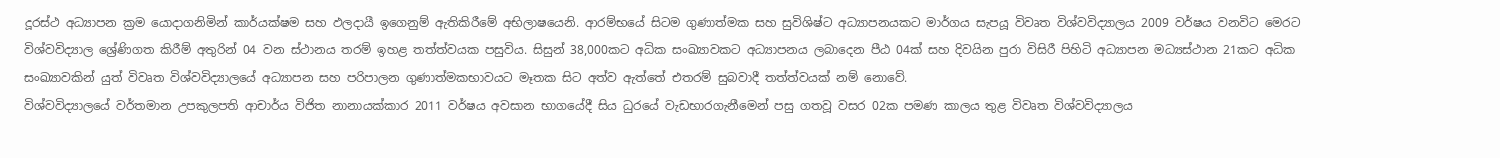දූරස්ථ අධ්‍යාපන ක්‍රම යොදාගනිමින් කාර්යක්ෂම සහ ඵලදායී ඉගෙනුම් ඇතිකිරීමේ අභිලාෂයෙනි. ආරම්භයේ සිටම ගුණාත්මක සහ සුවිශිෂ්ට අධ්‍යාපනයකට මාර්ගය සැපයූ විවෘත විශ්වවිද්‍යාලය 2009 වර්ෂය වනවිට මෙරට විශ්වවිද්‍යාල ශ්‍රේණිගත කිරීම් අතුරින් 04 වන ස්ථානය තරම් ඉහළ තත්ත්වයක පසුවිය. සිසුන් 38,000කට අධික සංඛ්‍යාවකට අධ්‍යාපනය ලබාදෙන පීඨ 04ක් සහ දිවයින පුරා විසිරී පිහිටි අධ්‍යාපන මධ්‍යස්ථාන 21කට අධික සංඛ්‍යාවකින් යුත් විවෘත විශ්වවිද්‍යාලයේ අධ්‍යාපන සහ පරිපාලන ගුණාත්මකභාවයට මෑතක සිට අත්ව ඇත්තේ එතරම් සුබවාදී තත්ත්වයක් නම් නොවේ.
විශ්වවිද්‍යාලයේ වර්තමාන උපකුලපති ආචාර්ය විජිත නානායක්කාර 2011 වර්ෂය අවසාන භාගයේදී සිය ධුරයේ වැඩභාරගැනීමෙන් පසු ගතවූ වසර 02ක පමණ කාලය තුළ විවෘත විශ්වවිද්‍යාලය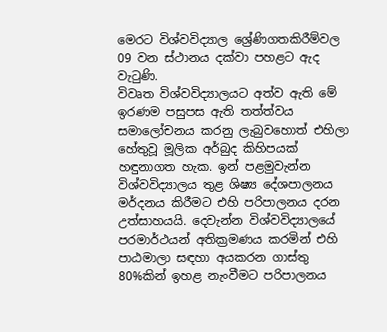මෙරට විශ්වවිද්‍යාල ශ්‍රේණිගතකිරීම්වල 09 වන ස්ථානය දක්වා පහළට ඇද වැටුණි.
විවෘත විශ්වවිද්‍යාලයට අත්ව ඇති මේ ඉරණම පසුපස ඇති තත්ත්වය සමාලෝචනය කරනු ලැබුවහොත් එහිලා හේතුවූ මූලික අර්බුද කිහිපයක් හඳුනාගත හැක. ඉන් පළමුවැන්න විශ්වවිද්‍යාලය තුළ ශිෂ්‍ය දේශපාලනය මර්දනය කිරීමට එහි පරිපාලනය දරන උත්සාහයයි. දෙවැන්න විශ්වවිද්‍යාලයේ පරමාර්ථයන් අතික්‍රමණය කරමින් එහි පාඨමාලා සඳහා අයකරන ගාස්තු 80%කින් ඉහළ නැංවීමට පරිපාලනය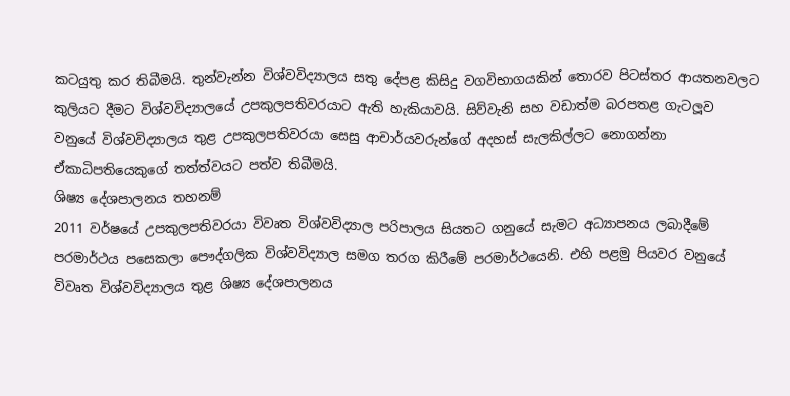කටයුතු කර තිබීමයි. තුන්වැන්න විශ්වවිද්‍යාලය සතු දේපළ කිසිදු වගවිභාගයකින් තොරව පිටස්තර ආයතනවලට කුලියට දීමට විශ්වවිද්‍යාලයේ උපකුලපතිවරයාට ඇති හැකියාවයි. සිව්වැනි සහ වඩාත්ම බරපතළ ගැටලූව වනුයේ විශ්වවිද්‍යාලය තුළ උපකුලපතිවරයා සෙසු ආචාර්යවරුන්ගේ අදහස් සැලකිල්ලට නොගන්නා ඒකාධිපතියෙකුගේ තත්ත්වයට පත්ව තිබීමයි.
ශිෂ්‍ය දේශපාලනය තහනම්
2011 වර්ෂයේ උපකුලපතිවරයා විවෘත විශ්වවිද්‍යාල පරිපාලය සියතට ගනුයේ සැමට අධ්‍යාපනය ලබාදීමේ පරමාර්ථය පසෙකලා පෞද්ගලික විශ්වවිද්‍යාල සමග තරග කිරීමේ පරමාර්ථයෙනි. එහි පළමු පියවර වනුයේ විවෘත විශ්වවිද්‍යාලය තුළ ශිෂ්‍ය දේශපාලනය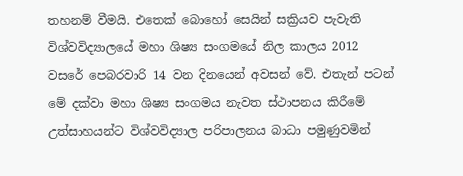තහනම් වීමයි. එතෙක් බොහෝ සෙයින් සක්‍රියව පැවැති විශ්වවිද්‍යාලයේ මහා ශිෂ්‍ය සංගමයේ නිල කාලය 2012 වසරේ පෙබරවාරි 14 වන දිනයෙන් අවසන් වේ. එතැන් පටන් මේ දක්වා මහා ශිෂ්‍ය සංගමය නැවත ස්ථාපනය කිරීමේ උත්සාහයන්ට විශ්වවිද්‍යාල පරිපාලනය බාධා පමුණුවමින්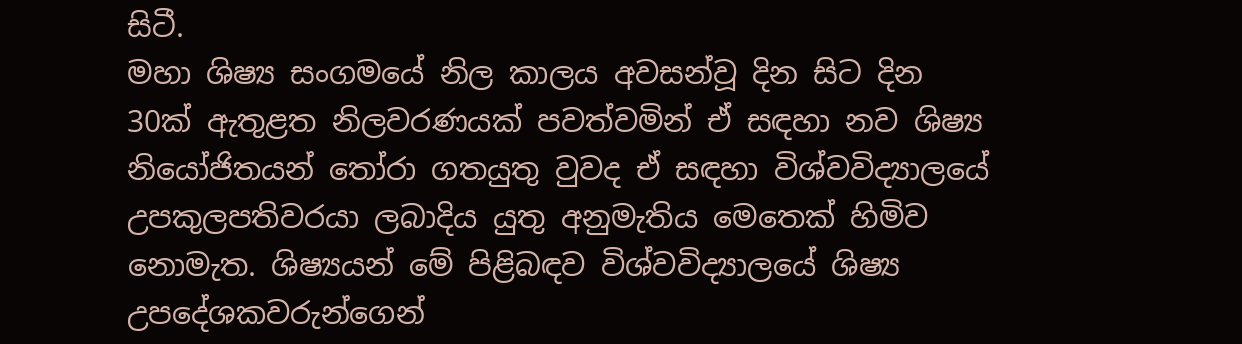සිටී.
මහා ශිෂ්‍ය සංගමයේ නිල කාලය අවසන්වූ දින සිට දින 30ක් ඇතුළත නිලවරණයක් පවත්වමින් ඒ සඳහා නව ශිෂ්‍ය නියෝජිතයන් තෝරා ගතයුතු වුවද ඒ සඳහා විශ්වවිද්‍යාලයේ උපකුලපතිවරයා ලබාදිය යුතු අනුමැතිය මෙතෙක් හිමිව නොමැත. ශිෂ්‍යයන් මේ පිළිබඳව විශ්වවිද්‍යාලයේ ශිෂ්‍ය උපදේශකවරුන්ගෙන්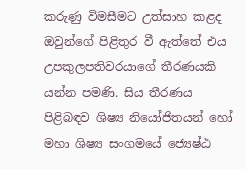කරුණු විමසීමට උත්සාහ කළද ඔවුන්ගේ පිළිතුර වී ඇත්තේ එය උපකුලපතිවරයාගේ තීරණයකි යන්න පමණි. සිය තීරණය පිළිබඳව ශිෂ්‍ය නියෝජිතයන් හෝ මහා ශිෂ්‍ය සංගමයේ ජ්‍යෙෂ්ඨ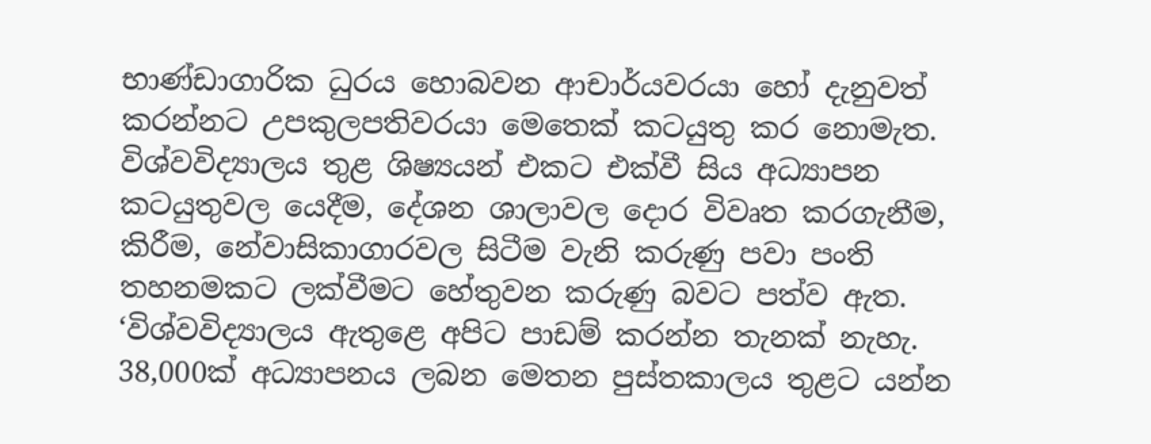භාණ්ඩාගාරික ධුරය හොබවන ආචාර්යවරයා හෝ දැනුවත් කරන්නට උපකුලපතිවරයා මෙතෙක් කටයුතු කර නොමැත.
විශ්වවිද්‍යාලය තුළ ශිෂ්‍යයන් එකට එක්වී සිය අධ්‍යාපන කටයුතුවල යෙදීම, දේශන ශාලාවල දොර විවෘත කරගැනීම, කිරීම, නේවාසිකාගාරවල සිටීම වැනි කරුණු පවා පංති තහනමකට ලක්වීමට හේතුවන කරුණු බවට පත්ව ඇත. ‘විශ්වවිද්‍යාලය ඇතුළෙ අපිට පාඩම් කරන්න තැනක් නැහැ. 38,000ක් අධ්‍යාපනය ලබන මෙතන පුස්තකාලය තුළට යන්න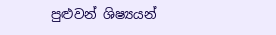පුළුවන් ශිෂ්‍යයන්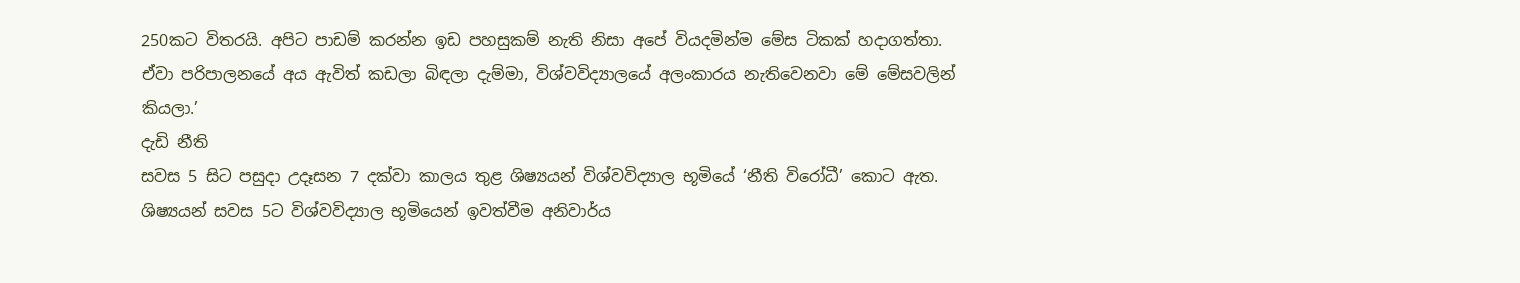250කට විතරයි. අපිට පාඩම් කරන්න ඉඩ පහසුකම් නැති නිසා අපේ වියදමින්ම මේස ටිකක් හදාගත්තා. ඒවා පරිපාලනයේ අය ඇවිත් කඩලා බිඳලා දැම්මා, විශ්වවිද්‍යාලයේ අලංකාරය නැතිවෙනවා මේ මේසවලින් කියලා.’
දැඩි නීති
සවස 5 සිට පසුදා උදෑසන 7 දක්වා කාලය තුළ ශිෂ්‍යයන් විශ්වවිද්‍යාල භූමියේ ‘නීති විරෝධී’ කොට ඇත. ශිෂ්‍යයන් සවස 5ට විශ්වවිද්‍යාල භූමියෙන් ඉවත්වීම අනිවාර්ය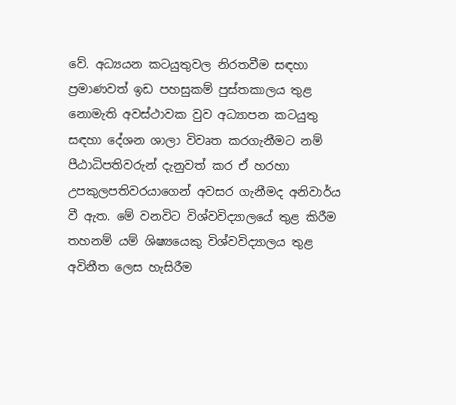වේ. අධ්‍යයන කටයුතුවල නිරතවීම සඳහා ප්‍රමාණවත් ඉඩ පහසුකම් පුස්තකාලය තුළ නොමැති අවස්ථාවක වුව අධ්‍යාපන කටයුතු සඳහා දේශන ශාලා විවෘත කරගැනීමට නම් පීඨාධිපතිවරුන් දැනුවත් කර ඒ හරහා උපකුලපතිවරයාගෙන් අවසර ගැනීමද අනිවාර්ය වී ඇත. මේ වනවිට විශ්වවිද්‍යාලයේ තුළ කිරීම තහනම් යම් ශිෂ්‍යයෙකු විශ්වවිද්‍යාලය තුළ අවිනීත ලෙස හැසිරීම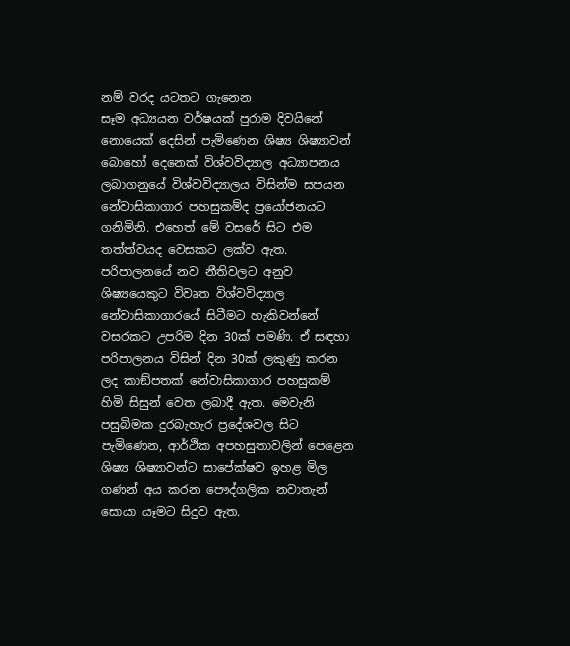නම් වරද යටතට ගැනෙන
සෑම අධ්‍යයන වර්ෂයක් පුරාම දිවයිනේ නොයෙක් දෙසින් පැමිණෙන ශිෂ්‍ය ශිෂ්‍යාවන් බොහෝ දෙනෙක් විශ්වවිද්‍යාල අධ්‍යාපනය ලබාගනුයේ විශ්වවිද්‍යාලය විසින්ම සපයන නේවාසිකාගාර පහසුකම්ද ප්‍රයෝජනයට ගනිමිනි. එහෙත් මේ වසරේ සිට එම තත්ත්වයද වෙසකට ලක්ව ඇත. පරිපාලනයේ නව නීතිවලට අනුව ශිෂ්‍යයෙකුට විවෘත විශ්වවිද්‍යාල නේවාසිකාගාරයේ සිටීමට හැකිවන්නේ වසරකට උපරිම දින 30ක් පමණි. ඒ සඳහා පරිපාලනය විසින් දින 30ක් ලකුණු කරන ලද කාඞ්පතක් නේවාසිකාගාර පහසුකම් හිමි සිසුන් වෙත ලබාදී ඇත. මෙවැනි පසුබිමක දුරබැහැර ප්‍රදේශවල සිට පැමිණෙන, ආර්ථික අපහසුතාවලින් පෙළෙන ශිෂ්‍ය ශිෂ්‍යාවන්ට සාපේක්ෂව ඉහළ මිල ගණන් අය කරන පෞද්ගලික නවාතැන් සොයා යෑමට සිදුව ඇත.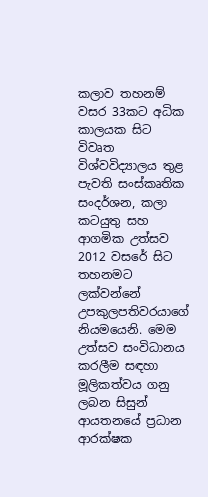කලාව තහනම්
වසර 33කට අධික කාලයක සිට විවෘත විශ්වවිද්‍යාලය තුළ පැවති සංස්කෘතික සංදර්ශන, කලා කටයුතු සහ ආගමික උත්සව 2012 වසරේ සිට තහනමට ලක්වන්නේ උපකුලපතිවරයාගේ නියමයෙනි. මෙම උත්සව සංවිධානය කරලීම සඳහා මූලිකත්වය ගනු ලබන සිසුන් ආයතනයේ ප්‍රධාන ආරක්ෂක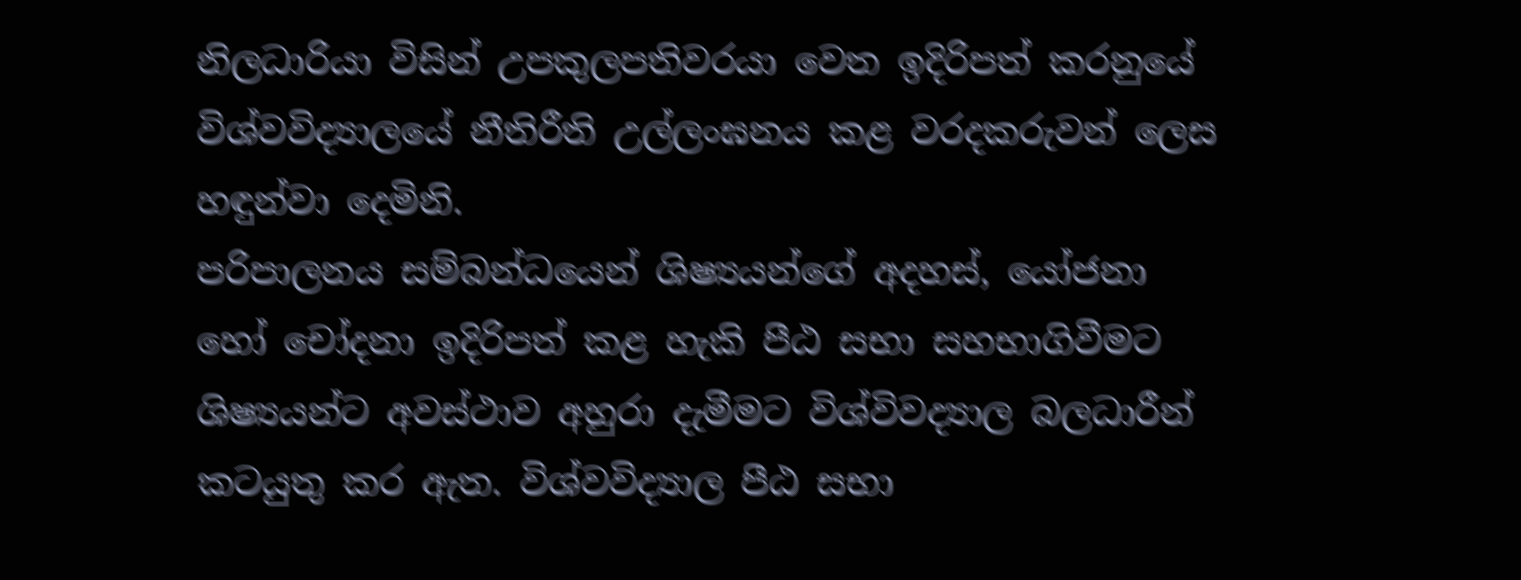නිලධාරියා විසින් උපකුලපතිවරයා වෙත ඉදිරිපත් කරනුයේ විශ්වවිද්‍යාලයේ නීතිරීති උල්ලංඝනය කළ වරදකරුවන් ලෙස හඳුන්වා දෙමිනි.
පරිපාලනය සම්බන්ධයෙන් ශිෂ්‍යයන්ගේ අදහස්, යෝජනා හෝ චෝදනා ඉදිරිපත් කළ හැකි පීඨ සභා සහභාගිවීමට ශිෂ්‍යයන්ට අවස්ථාව අහුරා දැමීමට විශ්විවද්‍යාල බලධාරීන් කටයුතු කර ඇත. විශ්වවිද්‍යාල පීඨ සභා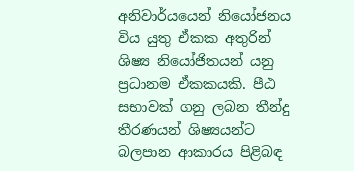අනිවාර්යයෙන් නියෝජනය විය යුතු ඒකක අතුරින් ශිෂ්‍ය නියෝජිතයන් යනු ප්‍රධානම ඒකකයකි. පීඨ සභාවක් ගනු ලබන තීන්දු තීරණයන් ශිෂ්‍යයන්ට බලපාන ආකාරය පිළිබඳ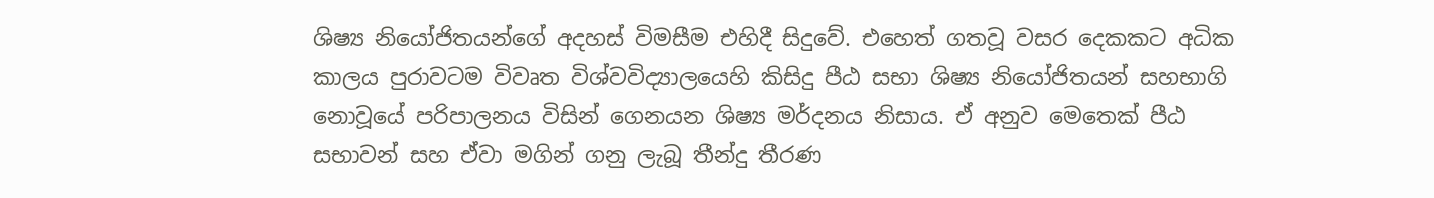ශිෂ්‍ය නියෝජිතයන්ගේ අදහස් විමසීම එහිදී සිදුවේ. එහෙත් ගතවූ වසර දෙකකට අධික කාලය පුරාවටම විවෘත විශ්වවිද්‍යාලයෙහි කිසිදු පීඨ සභා ශිෂ්‍ය නියෝජිතයන් සහභාගි නොවූයේ පරිපාලනය විසින් ගෙනයන ශිෂ්‍ය මර්දනය නිසාය. ඒ අනුව මෙතෙක් පීඨ සභාවන් සහ ඒවා මගින් ගනු ලැබූ තීන්දු තීරණ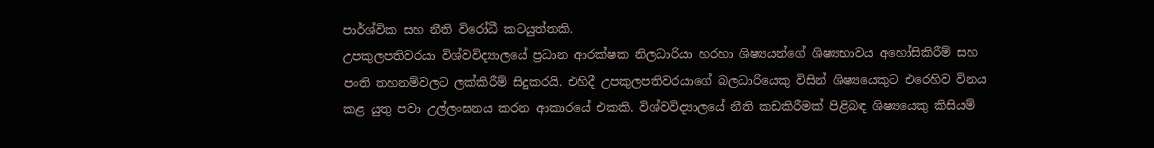පාර්ශ්වික සහ නීති විරෝධී කටයුත්තකි.
උපකුලපතිවරයා විශ්වවිද්‍යාලයේ ප්‍රධාන ආරක්ෂක නිලධාරියා හරහා ශිෂ්‍යයන්ගේ ශිෂ්‍යභාවය අහෝසිකිරීම් සහ පංති තහනම්වලට ලක්කිරීම් සිදුකරයි. එහිදී උපකුලපතිවරයාගේ බලධාරියෙකු විසින් ශිෂ්‍යයෙකුට එරෙහිව විනය කළ යුතු පවා උල්ලංඝනය කරන ආකාරයේ එකකි. විශ්වවිද්‍යාලයේ නීති කඩකිරීමක් පිළිබඳ ශිෂ්‍යයෙකු කිසියම්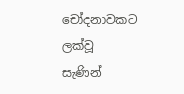චෝදනාවකට ලක්වූ සැණින්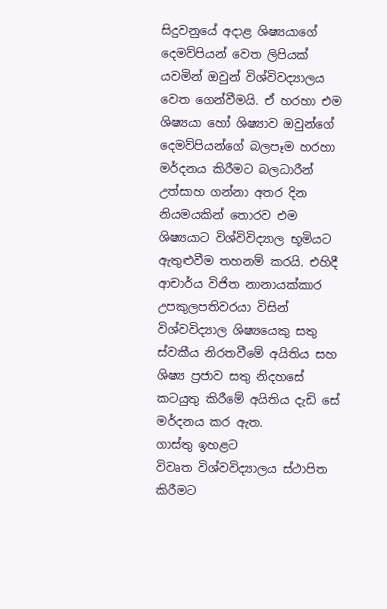සිදුවනුයේ අදාළ ශිෂ්‍යයාගේ දෙමව්පියන් වෙත ලිපියක් යවමින් ඔවුන් විශ්විවද්‍යාලය වෙත ගෙන්වීමයි. ඒ හරහා එම ශිෂ්‍යයා හෝ ශිෂ්‍යාව ඔවුන්ගේ දෙමව්පියන්ගේ බලපෑම හරහා මර්දනය කිරීමට බලධාරීන් උත්සාහ ගන්නා අතර දින නියමයකින් තොරව එම ශිෂ්‍යයාට විශ්විවිද්‍යාල භූමියට ඇතුළුවීම තහනම් කරයි. එහිදී ආචාර්ය විජිත නානායක්කාර උපකුලපතිවරයා විසින් විශ්වවිද්‍යාල ශිෂ්‍යයෙකු සතු ස්වකීය නිරතවීමේ අයිතිය සහ ශිෂ්‍ය ප්‍රජාව සතු නිදහසේ කටයුතු කිරීමේ අයිතිය දැඩි සේ මර්දනය කර ඇත.
ගාස්තු ඉහළට
විවෘත විශ්වවිද්‍යාලය ස්ථාපිත කිරීමට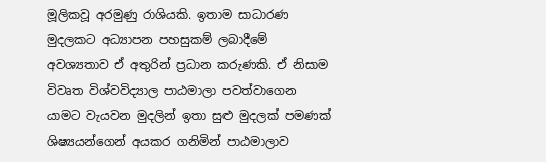මූලිකවූ අරමුණු රාශියකි. ඉතාම සාධාරණ මුදලකට අධ්‍යාපන පහසුකම් ලබාදීමේ අවශ්‍යතාව ඒ අතුරින් ප්‍රධාන කරුණකි. ඒ නිසාම විවෘත විශ්වවිද්‍යාල පාඨමාලා පවත්වාගෙන යාමට වැයවන මුදලින් ඉතා සුළු මුදලක් පමණක් ශිෂ්‍යයන්ගෙන් අයකර ගනිමින් පාඨමාලාව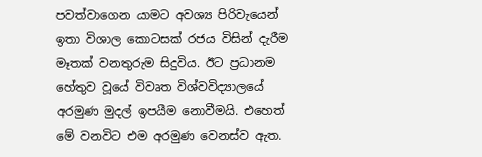පවත්වාගෙන යාමට අවශ්‍ය පිරිවැයෙන් ඉතා විශාල කොටසක් රජය විසින් දැරීම මෑතක් වනතුරුම සිදුවිය. ඊට ප්‍රධානම හේතුව වූයේ විවෘත විශ්වවිද්‍යාලයේ අරමුණ මුදල් ඉපයීම නොවීමයි. එහෙත් මේ වනවිට එම අරමුණ වෙනස්ව ඇත.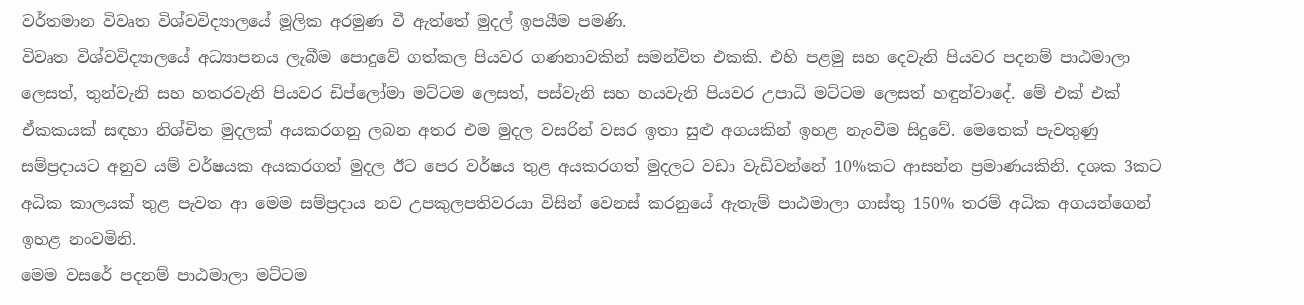වර්තමාන විවෘත විශ්වවිද්‍යාලයේ මූලික අරමුණ වී ඇත්තේ මුදල් ඉපයීම පමණි.
විවෘත විශ්වවිද්‍යාලයේ අධ්‍යාපනය ලැබීම පොදුවේ ගත්කල පියවර ගණනාවකින් සමන්විත එකකි. එහි පළමු සහ දෙවැනි පියවර පදනම් පාඨමාලා ලෙසත්, තුන්වැනි සහ හතරවැනි පියවර ඩිප්ලෝමා මට්ටම ලෙසත්, පස්වැනි සහ හයවැනි පියවර උපාධි මට්ටම ලෙසත් හඳුන්වාදේ. මේ එක් එක් ඒකකයක් සඳහා නිශ්චිත මුදලක් අයකරගනු ලබන අතර එම මුදල වසරින් වසර ඉතා සුළු අගයකින් ඉහළ නැංවීම සිදුවේ. මෙතෙක් පැවතුණු සම්ප්‍රදායට අනුව යම් වර්ෂයක අයකරගත් මුදල ඊට පෙර වර්ෂය තුළ අයකරගත් මුදලට වඩා වැඩිවන්නේ 10%කට ආසන්න ප්‍රමාණයකිනි. දශක 3කට අධික කාලයක් තුළ පැවත ආ මෙම සම්ප්‍රදාය නව උපකුලපතිවරයා විසින් වෙනස් කරනුයේ ඇතැම් පාඨමාලා ගාස්තු 150% තරම් අධික අගයන්ගෙන් ඉහළ නංවමිනි.
මෙම වසරේ පදනම් පාඨමාලා මට්ටම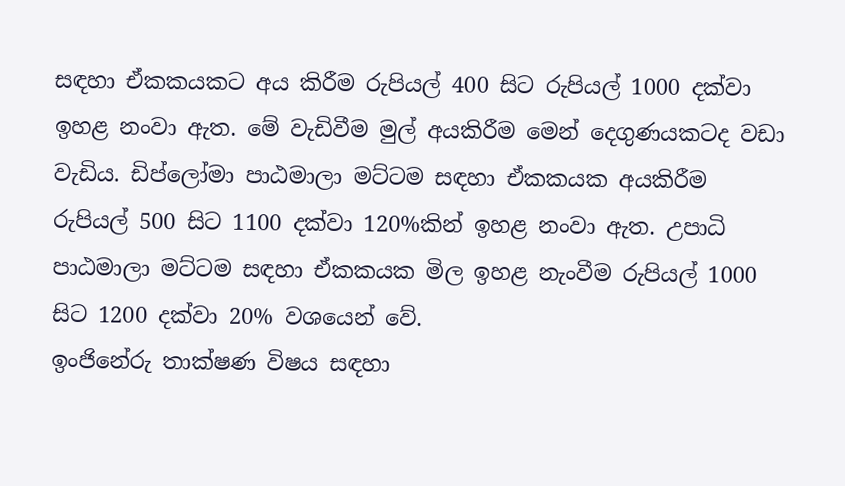සඳහා ඒකකයකට අය කිරීම රුපියල් 400 සිට රුපියල් 1000 දක්වා ඉහළ නංවා ඇත. මේ වැඩිවීම මුල් අයකිරීම මෙන් දෙගුණයකටද වඩා වැඩිය. ඩිප්ලෝමා පාඨමාලා මට්ටම සඳහා ඒකකයක අයකිරීම රුපියල් 500 සිට 1100 දක්වා 120%කින් ඉහළ නංවා ඇත. උපාධි පාඨමාලා මට්ටම සඳහා ඒකකයක මිල ඉහළ නැංවීම රුපියල් 1000 සිට 1200 දක්වා 20% වශයෙන් වේ.
ඉංජිනේරු තාක්ෂණ විෂය සඳහා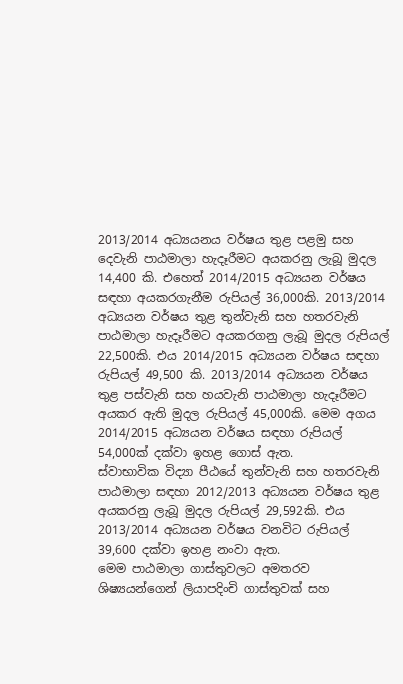2013/2014 අධ්‍යයනය වර්ෂය තුළ පළමු සහ දෙවැනි පාඨමාලා හැදෑරීමට අයකරනු ලැබූ මුදල 14,400 කි. එහෙත් 2014/2015 අධ්‍යයන වර්ෂය සඳහා අයකරගැනීම රුපියල් 36,000කි. 2013/2014 අධ්‍යයන වර්ෂය තුළ තුන්වැනි සහ හතරවැනි පාඨමාලා හැදෑරීමට අයකරගනු ලැබූ මුදල රුපියල් 22,500කි. එය 2014/2015 අධ්‍යයන වර්ෂය සඳහා රුපියල් 49,500 කි. 2013/2014 අධ්‍යයන වර්ෂය තුළ පස්වැනි සහ හයවැනි පාඨමාලා හැදෑරීමට අයකර ඇති මුදල රුපියල් 45,000කි. මෙම අගය 2014/2015 අධ්‍යයන වර්ෂය සඳහා රුපියල් 54,000ක් දක්වා ඉහළ ගොස් ඇත.
ස්වාභාවික විද්‍යා පීඨයේ තුන්වැනි සහ හතරවැනි පාඨමාලා සඳහා 2012/2013 අධ්‍යයන වර්ෂය තුළ අයකරනු ලැබූ මුදල රුපියල් 29,592කි. එය 2013/2014 අධ්‍යයන වර්ෂය වනවිට රුපියල් 39,600 දක්වා ඉහළ නංවා ඇත.
මෙම පාඨමාලා ගාස්තුවලට අමතරව ශිෂ්‍යයන්ගෙන් ලියාපදිංචි ගාස්තුවක් සහ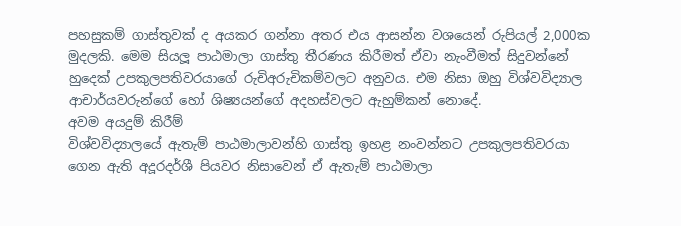පහසුකම් ගාස්තුවක් ද අයකර ගන්නා අතර එය ආසන්න වශයෙන් රුපියල් 2,000ක මුදලකි. මෙම සියලූ පාඨමාලා ගාස්තු තීරණය කිරීමත් ඒවා නැංවීමත් සිදුවන්නේ හුදෙක් උපකුලපතිවරයාගේ රුචිඅරුචිකම්වලට අනුවය. එම නිසා ඔහු විශ්වවිද්‍යාල ආචාර්යවරුන්ගේ හෝ ශිෂ්‍යයන්ගේ අදහස්වලට ඇහුම්කන් නොදේ.
අවම අයදුම් කිරීම්
විශ්වවිද්‍යාලයේ ඇතැම් පාඨමාලාවන්හි ගාස්තු ඉහළ නංවන්නට උපකුලපතිවරයා ගෙන ඇති අදූරදර්ශී පියවර නිසාවෙන් ඒ ඇතැම් පාඨමාලා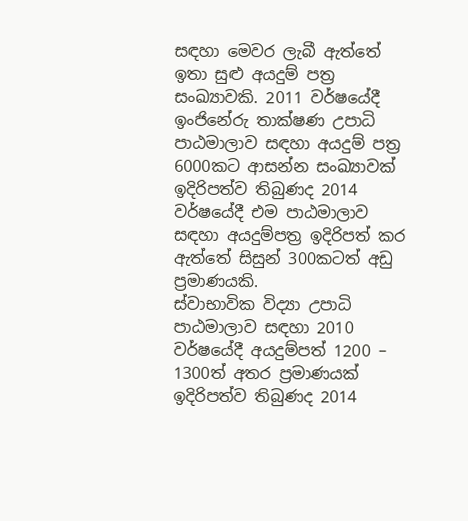සඳහා මෙවර ලැබී ඇත්තේ ඉතා සුළු අයදුම් පත්‍ර සංඛ්‍යාවකි. 2011 වර්ෂයේදී ඉංජිනේරු තාක්ෂණ උපාධි පාඨමාලාව සඳහා අයදුම් පත්‍ර 6000කට ආසන්න සංඛ්‍යාවක් ඉදිරිපත්ව තිබුණද 2014 වර්ෂයේදී එම පාඨමාලාව සඳහා අයදුම්පත්‍ර ඉදිරිපත් කර ඇත්තේ සිසුන් 300කටත් අඩු ප්‍රමාණයකි.
ස්වාභාවික විද්‍යා උපාධි පාඨමාලාව සඳහා 2010 වර්ෂයේදී අයදුම්පත් 1200 – 1300ත් අතර ප්‍රමාණයක් ඉදිරිපත්ව තිබුණද 2014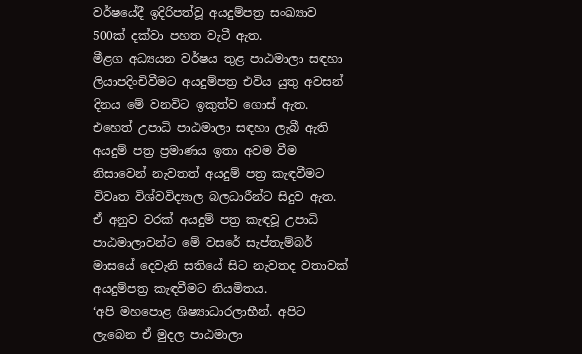වර්ෂයේදී ඉදිරිපත්වූ අයදුම්පත්‍ර සංඛ්‍යාව 500ක් දක්වා පහත වැටී ඇත.
මීළග අධ්‍යයන වර්ෂය තුළ පාඨමාලා සඳහා ලියාපදිංචිවීමට අයදුම්පත්‍ර එවිය යුතු අවසන් දිනය මේ වනවිට ඉකුත්ව ගොස් ඇත. එහෙත් උපාධි පාඨමාලා සඳහා ලැබී ඇති අයදුම් පත්‍ර ප්‍රමාණය ඉතා අවම වීම නිසාවෙන් නැවතත් අයදුම් පත්‍ර කැඳවීමට විවෘත විශ්වවිද්‍යාල බලධාරීන්ට සිදුව ඇත. ඒ අනුව වරක් අයදුම් පත්‍ර කැඳවූ උපාධි පාඨමාලාවන්ට මේ වසරේ සැප්තැම්බර් මාසයේ දෙවැනි සතියේ සිට නැවතද වතාවක් අයදුම්පත්‍ර කැඳවීමට නියමිතය.
‘අපි මහපොළ ශිෂ්‍යාධාරලාභීන්. අපිට ලැබෙන ඒ මුදල පාඨමාලා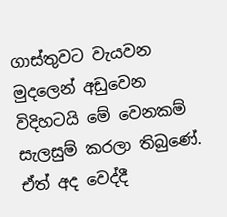ගාස්තුවට වැයවන මුදලෙන් අඩුවෙන විදිහටයි මේ වෙනකම් සැලසුම් කරලා තිබුණේ. ඒත් අද වෙද්දී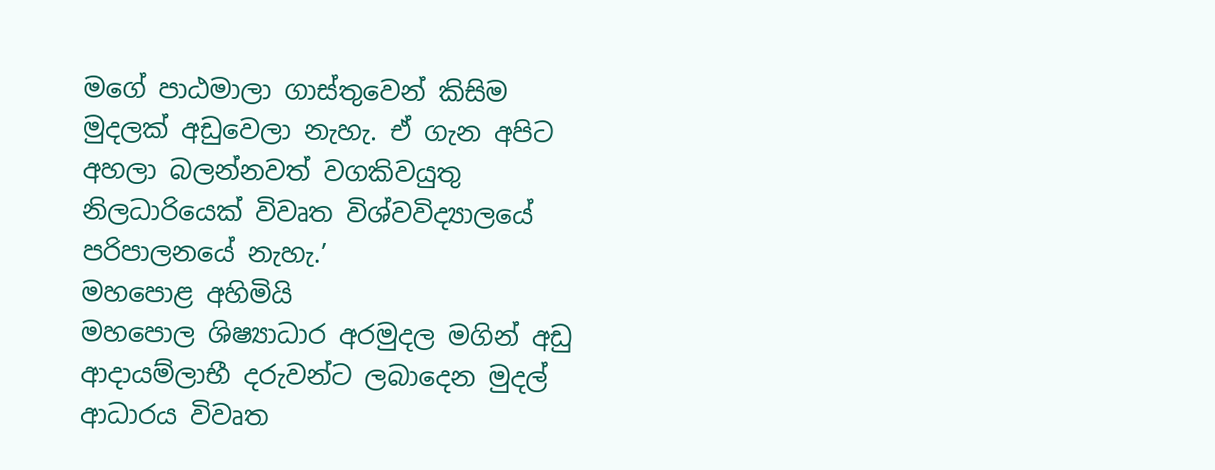මගේ පාඨමාලා ගාස්තුවෙන් කිසිම මුදලක් අඩුවෙලා නැහැ. ඒ ගැන අපිට අහලා බලන්නවත් වගකිවයුතු නිලධාරියෙක් විවෘත විශ්වවිද්‍යාලයේ පරිපාලනයේ නැහැ.’
මහපොළ අහිමියි
මහපොල ශිෂ්‍යාධාර අරමුදල මගින් අඩු ආදායම්ලාභී දරුවන්ට ලබාදෙන මුදල් ආධාරය විවෘත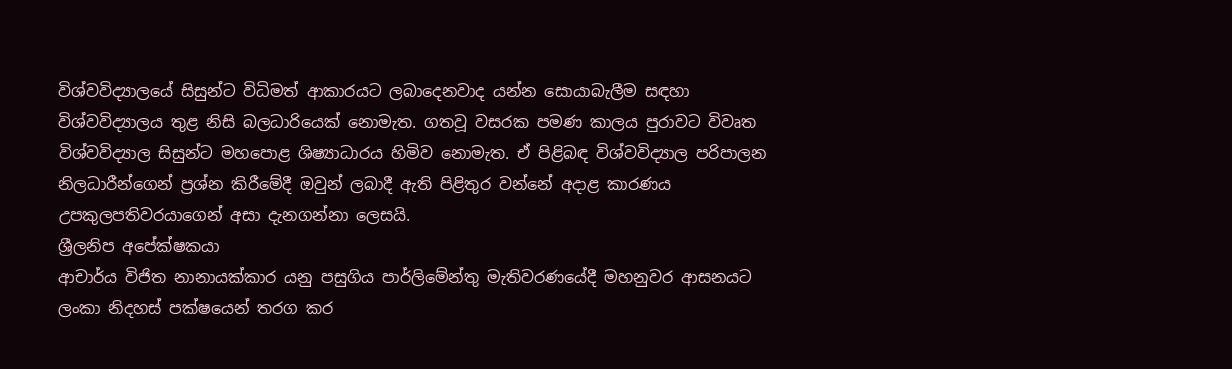විශ්වවිද්‍යාලයේ සිසුන්ට විධිමත් ආකාරයට ලබාදෙනවාද යන්න සොයාබැලීම සඳහා විශ්වවිද්‍යාලය තුළ නිසි බලධාරියෙක් නොමැත. ගතවූ වසරක පමණ කාලය පුරාවට විවෘත විශ්වවිද්‍යාල සිසුන්ට මහපොළ ශිෂ්‍යාධාරය හිමිව නොමැත. ඒ පිළිබඳ විශ්වවිද්‍යාල පරිපාලන නිලධාරීන්ගෙන් ප්‍රශ්න කිරීමේදී ඔවුන් ලබාදී ඇති පිළිතුර වන්නේ අදාළ කාරණය උපකුලපතිවරයාගෙන් අසා දැනගන්නා ලෙසයි.
ශ්‍රීලනිප අපේක්ෂකයා
ආචාර්ය විජිත නානායක්කාර යනු පසුගිය පාර්ලිමේන්තු මැතිවරණයේදී මහනුවර ආසනයට ලංකා නිදහස් පක්ෂයෙන් තරග කර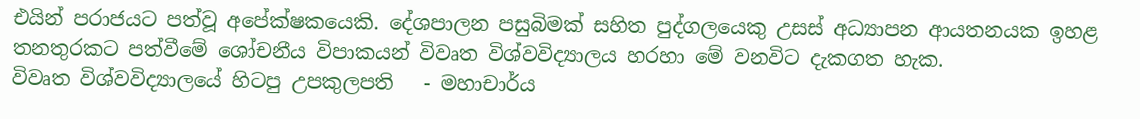එයින් පරාජයට පත්වූ අපේක්ෂකයෙකි. දේශපාලන පසුබිමක් සහිත පුද්ගලයෙකු උසස් අධ්‍යාපන ආයතනයක ඉහළ තනතුරකට පත්වීමේ ශෝචනීය විපාකයන් විවෘත විශ්වවිද්‍යාලය හරහා මේ වනවිට දැකගත හැක.
විවෘත විශ්වවිද්‍යාලයේ හිටපු උපකුලපති   - මහාචාර්ය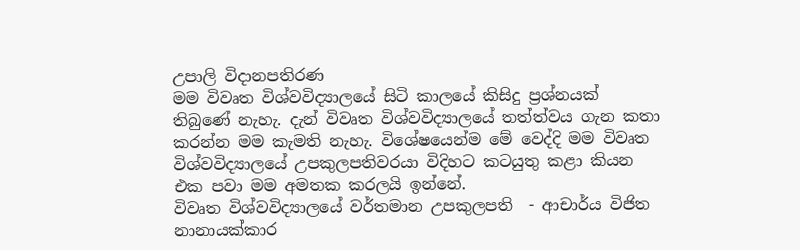උපාලි විදානපතිරණ
මම විවෘත විශ්වවිද්‍යාලයේ සිටි කාලයේ කිසිදු ප්‍රශ්නයක් තිබුණේ නැහැ. දැන් විවෘත විශ්වවිද්‍යාලයේ තත්ත්වය ගැන කතා කරන්න මම කැමති නැහැ. විශේෂයෙන්ම මේ වෙද්දි මම විවෘත විශ්වවිද්‍යාලයේ උපකුලපතිවරයා විදිහට කටයුතු කළා කියන එක පවා මම අමතක කරලයි ඉන්නේ.
විවෘත විශ්වවිද්‍යාලයේ වර්තමාන උපකුලපති  - ආචාර්ය විජිත නානායක්කාර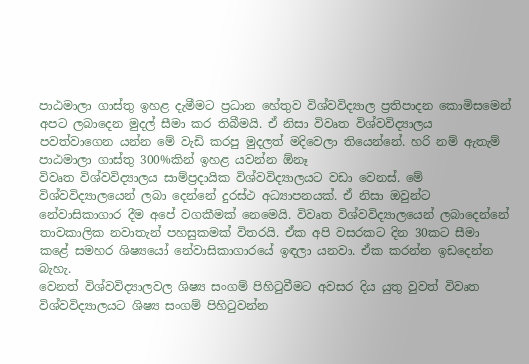පාඨමාලා ගාස්තු ඉහළ දැමීමට ප්‍රධාන හේතුව විශ්වවිද්‍යාල ප්‍රතිපාදන කොමිසමෙන් අපට ලබාදෙන මුදල් සීමා කර තිබීමයි. ඒ නිසා විවෘත විශ්වවිද්‍යාලය පවත්වාගෙන යන්න මේ වැඩි කරපු මුදලත් මදිවෙලා තියෙන්නේ. හරි නම් ඇතැම් පාඨමාලා ගාස්තු 300%කින් ඉහළ යවන්න ඕනෑ
විවෘත විශ්වවිද්‍යාලය සාම්ප්‍රදායික විශ්වවිද්‍යාලයට වඩා වෙනස්. මේ විශ්වවිද්‍යාලයෙන් ලබා දෙන්නේ දුරස්ථ අධ්‍යාපනයක්. ඒ නිසා ඔවුන්ට නේවාසිකාගාර දීම අපේ වගකීමක් නෙමෙයි. විවෘත විශ්වවිද්‍යාලයෙන් ලබාදෙන්නේ තාවකාලික නවාතැන් පහසුකමක් විතරයි. ඒක අපි වසරකට දින 30කට සීමා කළේ සමහර ශිෂ්‍යයෝ නේවාසිකාගාරයේ ඉඳලා යනවා. ඒක කරන්න ඉඩදෙන්න බැහැ.
වෙනත් විශ්වවිද්‍යාලවල ශිෂ්‍ය සංගම් පිහිටුවීමට අවසර දිය යුතු වුවත් විවෘත විශ්වවිද්‍යාලයට ශිෂ්‍ය සංගම් පිහිටුවන්න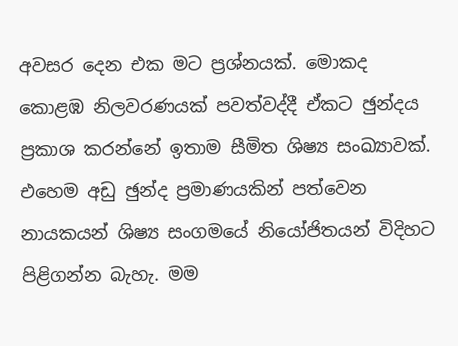අවසර දෙන එක මට ප්‍රශ්නයක්. මොකද කොළඹ නිලවරණයක් පවත්වද්දී ඒකට ඡුන්දය ප්‍රකාශ කරන්නේ ඉතාම සීමිත ශිෂ්‍ය සංඛ්‍යාවක්. එහෙම අඩු ඡුන්ද ප්‍රමාණයකින් පත්වෙන නායකයන් ශිෂ්‍ය සංගමයේ නියෝජිතයන් විදිහට පිළිගන්න බැහැ. මම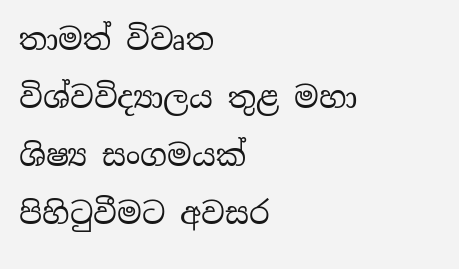තාමත් විවෘත විශ්වවිද්‍යාලය තුළ මහා ශිෂ්‍ය සංගමයක් පිහිටුවීමට අවසර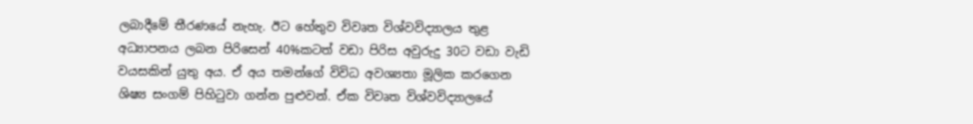ලබාදීමේ තීරණයේ නැහැ. ඊට හේතුව විවෘත විශ්වවිද්‍යාලය තුළ අධ්‍යාපනය ලබන පිරිසෙන් 40%කටත් වඩා පිරිස අවුරුදු 30ට වඩා වැඩි වයසකින් යුතු අය. ඒ අය තමන්ගේ විවිධ අවශ්‍යතා මූලික කරගෙන ශිෂ්‍ය සංගම් පිහිටුවා ගන්න පුළුවන්. ඒක විවෘත විශ්වවිද්‍යාලයේ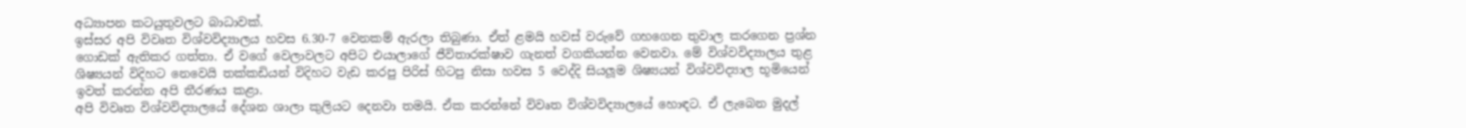අධ්‍යාපන කටයුතුවලට බාධාවක්.
ඉස්සර අපි විවෘත විශ්වවිද්‍යාලය හවස 6.30-7 වෙනකම් ඇරලා තිබුණා. ඒත් ළමයි හවස් වරුවේ ගහගෙන තුවාල කරගෙන ප්‍රශ්න ගොඩක් ඇතිකර ගත්තා. ඒ වගේ වෙලාවලට අපිට එයාලාගේ ජීවිතාරක්ෂාව ගැනත් වගකියන්න වෙනවා. මේ විශ්වවිද්‍යාලය තුළ ශිෂ්‍යයන් විදිහට නෙවෙයි තක්කඩියන් විදිහට වැඩ කරපු පිරිස් හිටපු නිසා හවස 5 වෙද්දි සියලූම ශිෂ්‍යයන් විශ්වවිද්‍යාල භූමියෙන් ඉවත් කරන්න අපි තීරණය කළා.
අපි විවෘත විශ්වවිද්‍යාලයේ දේශන ශාලා කුලියට දෙනවා තමයි. ඒක කරන්නේ විවෘත විශ්වවිද්‍යාලයේ හොඳට. ඒ ලැබෙන මුදල්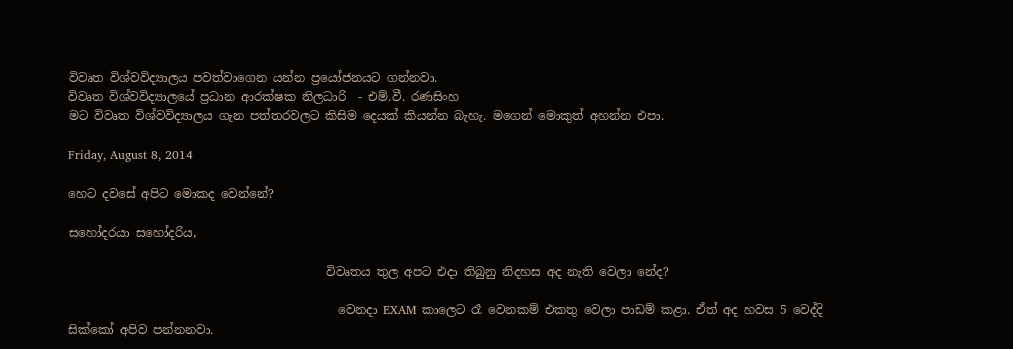විවෘත විශ්වවිද්‍යාලය පවත්වාගෙන යන්න ප්‍රයෝජනයට ගන්නවා.
විවෘත විශ්වවිද්‍යාලයේ ප්‍රධාන ආරක්ෂක නිලධාරි  - එම්.වී. රණසිංහ
මට විවෘත විශ්වවිද්‍යාලය ගැන පත්තරවලට කිසිම දෙයක් කියන්න බැහැ. මගෙන් මොකුත් අහන්න එපා.

Friday, August 8, 2014

හෙට දවසේ අපිට මොකද වෙන්නේ?

සහෝදරයා සහෝදරිය,

                                           විවෘතය තුල අපට එදා තිබුනු නිදහස අද නැති වෙලා නේද?

                                             වෙනදා EXAM කාලෙට රෑ වෙනකම් එකතු වෙලා පාඩම් කළා. ඒත් අද හවස 5 වෙද්දි සික්කෝ අපිව පන්නනවා.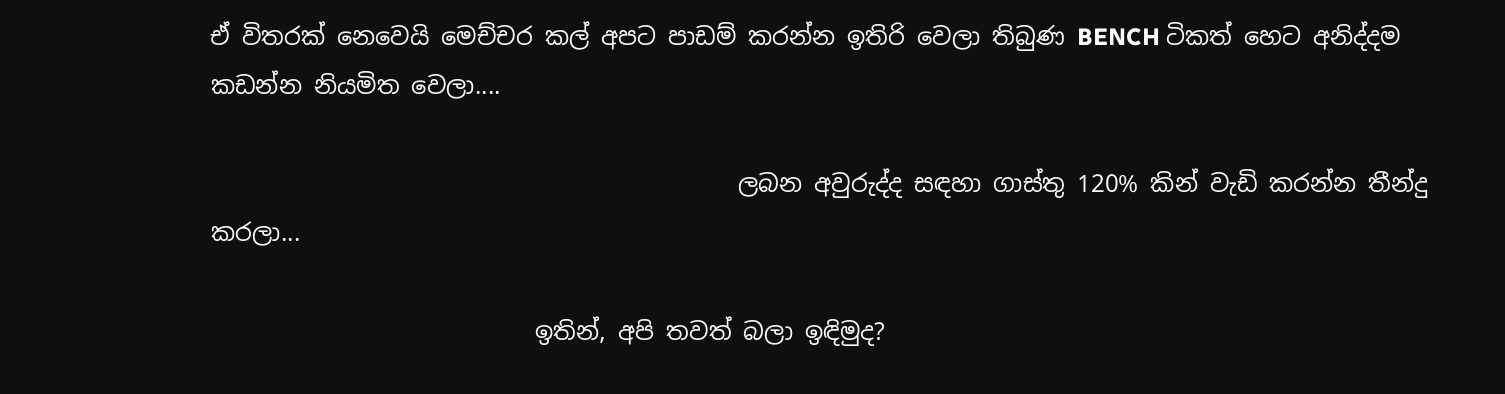ඒ විතරක් නෙවෙයි මෙච්චර කල් අපට පාඩම් කරන්න ඉතිරි වෙලා තිබුණ BENCH ටිකත් හෙට අනිද්දම කඩන්න නියමිත වෙලා....

                                            ලබන අවුරුද්ද සඳහා ගාස්තු 120% කින් වැඩි කරන්න තීන්දු කරලා...

                           ඉතින්, අපි තවත් බලා ඉඳිමුද?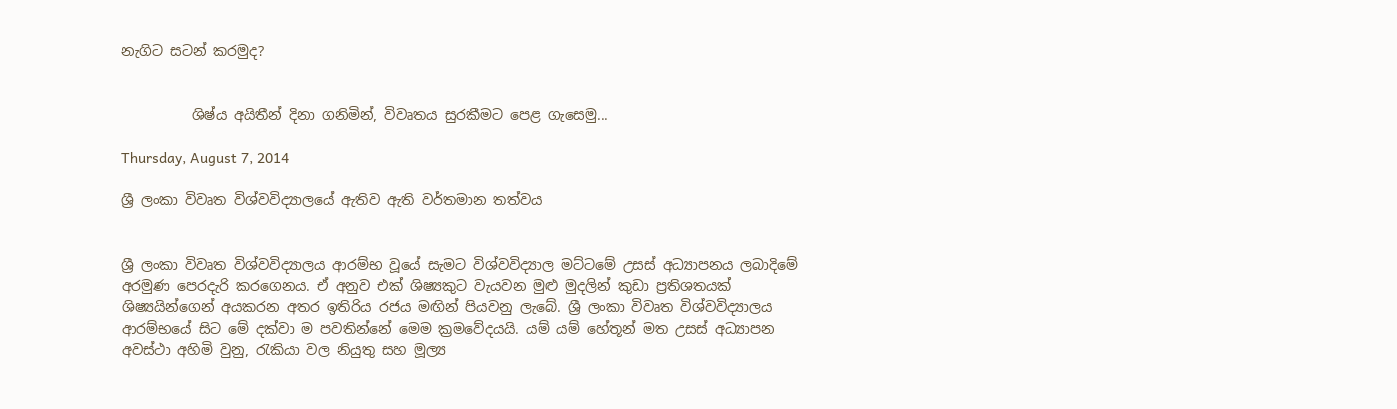නැගිට සටන් කරමුද?


          ශිෂ්ය අයිතීන් දිනා ගනිමින්, විවෘතය සුරකීමට පෙළ ගැසෙමු...

Thursday, August 7, 2014

ශ්‍රී ලංකා විවෘත විශ්වවිද්‍යාලයේ ඇතිව ඇති වර්තමාන තත්වය


ශ්‍රී ලංකා විවෘත විශ්වවිද්‍යාලය ආරම්භ වූයේ සැමට විශ්වවිද්‍යාල මට්ටමේ උසස් අධ්‍යාපනය ලබාදිමේ අරමුණ පෙරදැරි කරගෙනය. ඒ අනුව එක් ශිෂ්‍යකුට වැයවන මුළු මුදලින් කුඩා ප්‍රතිශතයක් ශිෂ්‍යයින්ගෙන් අයකරන අතර ඉතිරිය රජය මඟින් පියවනු ලැබේ. ශ්‍රී ලංකා විවෘත විශ්වවිද්‍යාලය ආරම්භයේ සිට මේ දක්වා ම පවතින්නේ මෙම ක්‍රමවේදයයි. යම් යම් හේතූන් මත උසස් අධ්‍යාපන අවස්ථා අහිමි වුනු, රැකියා වල නියුතු සහ මූල්‍ය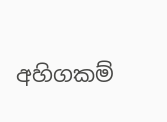අහිගකම්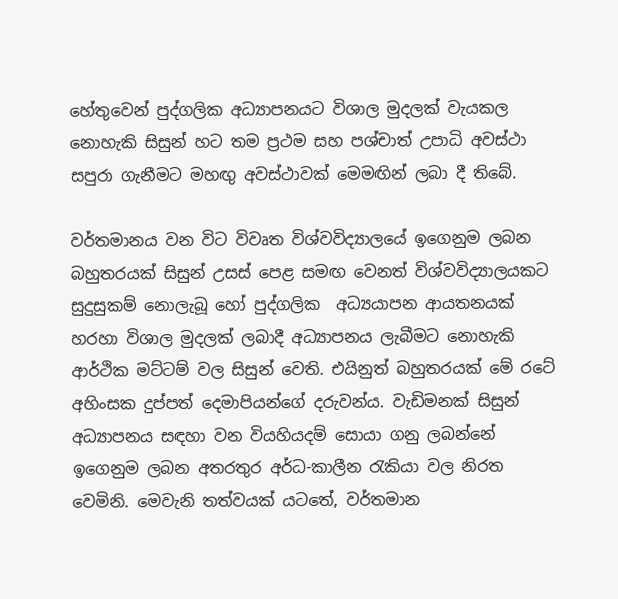හේතුවෙන් පුද්ගලික අධ්‍යාපනයට විශාල මුදලක් වැයකල නොහැකි සිසුන් හට තම ප්‍රථම සහ පශ්චාත් උපාධි අවස්ථා සපුරා ගැනීමට මහඟු අවස්ථාවක් මෙමඟින් ලබා දී තිබේ.

වර්තමානය වන විට විවෘත විශ්වවිද්‍යාලයේ ඉගෙනුම ලබන බහුතරයක් සිසුන් උසස් පෙළ සමඟ වෙනත් විශ්වවිද්‍යාලයකට සුදුසුකම් නොලැබූ හෝ පුද්ගලික  අධ්‍යයාපන ආයතනයක් හරහා විශාල මුදලක් ලබාදී අධ්‍යාපනය ලැබීමට නොහැකි ආර්ථික මට්ටම් වල සිසුන් වෙති. එයිනුත් බහුතරයක් මේ රටේ අහිංසක දුප්පත් දෙමාපියන්ගේ දරුවන්ය. වැඩිමනක් සිසුන් අධ්‍යාපනය සඳහා වන වියහියදම් සොයා ගනු ලබන්නේ ඉගෙනුම ලබන අතරතුර අර්ධ-කාලීන රැකියා වල නිරත වෙමිනි. මෙවැනි තත්වයක් යටතේ, වර්තමාන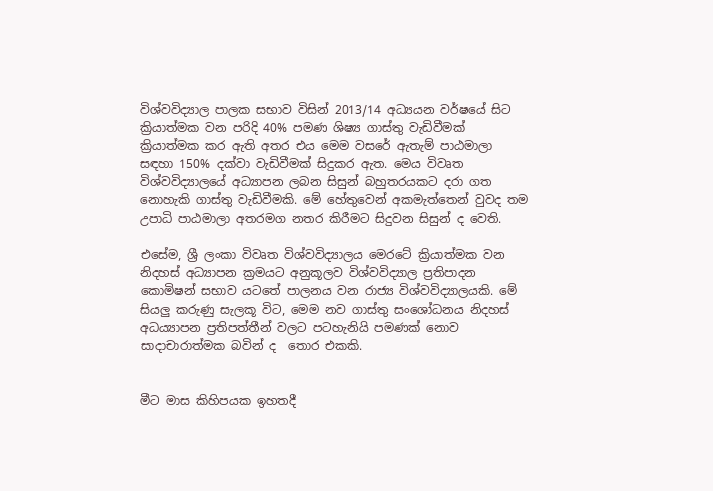විශ්වවිද්‍යාල පාලක සභාව විසින් 2013/14 අධ්‍යයන වර්ෂයේ සිට ක්‍රියාත්මක වන පරිදි 40% පමණ ශිෂ්‍ය ගාස්තු වැඩිවීමක් ක්‍රියාත්මක කර ඇති අතර එය මෙම වසරේ ඇතැම් පාඨමාලා සඳහා 150% දක්වා වැඩිවීමක් සිදුකර ඇත. මෙය විවෘත විශ්වවිද්‍යාලයේ අධ්‍යාපන ලබන සිසුන් බහුතරයකට දරා ගත නොහැකි ගාස්තු වැඩිවීමකි. මේ හේතුවෙන් අකමැත්තෙන් වුවද තම උපාධි පාඨමාලා අතරමග නතර කිරීමට සිදුවන සිසුන් ද වෙති.

එසේම, ශ්‍රී ලංකා විවෘත විශ්වවිද්‍යාලය මෙරටේ ක්‍රියාත්මක වන නිදහස් අධ්‍යාපන ක්‍රමයට අනුකූලව විශ්වවිද්‍යාල ප්‍රතිපාදන කොමිෂන් සභාව යටතේ පාලනය වන රාජ්‍ය විශ්වවිද්‍යාලයකි. මේ සියලු කරුණු සැලකූ විට, මෙම නව ගාස්තු සංශෝධනය නිදහස් අධය්‍යාපන ප්‍රතිපත්තීන් වලට පටහැනියි පමණක් නොව සාදාචාරාත්මක බවින් ද  තොර එකකි.


මීට මාස කිහිපයක ඉහතදී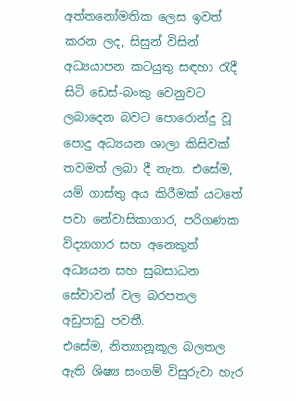අත්තනෝමතික ලෙස ඉවත් කරන ලද, සිසුන් විසින් අධ්‍යයාපන කටයුතු සඳහා රැදී සිටි ඩෙස්-බංකු වෙනුවට ලබාදෙන බවට පොරොන්දු වූ පොදු අධ්‍යයන ශාලා කිසිවක් තවමත් ලබා දී නැත. එසේම, යම් ගාස්තු අය කිරීමක් යටතේ පවා නේවාසිකාගාර, පරිගණක විද්‍යාගාර සහ අනෙකුත් අධ්‍යයන සහ සුබසාධන සේවාවන් වල බරපතල අඩුපාඩු පවතී.
එසේම, නිත්‍යානූකූල බලතල ඇති ශිෂ්‍ය සංගම් විසුරුවා හැර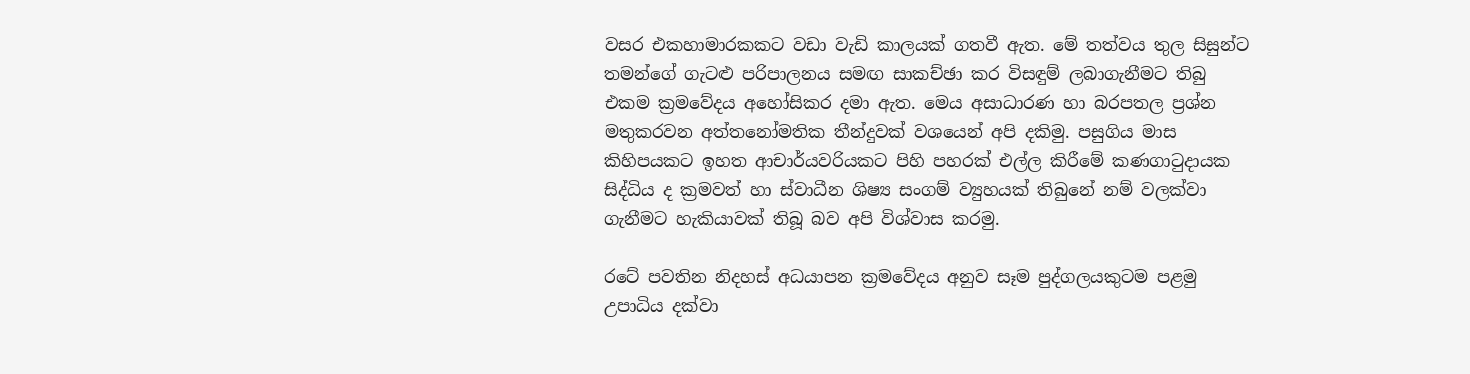වසර එකහාමාරකකට වඩා වැඩි කාලයක් ගතවී ඇත. මේ තත්වය තුල සිසුන්ට තමන්ගේ ගැටළු පරිපාලනය සමඟ සාකච්ඡා කර විසඳුම් ලබාගැනීමට තිබු එකම ක්‍රමවේදය අහෝසිකර දමා ඇත. මෙය අසාධාරණ හා බරපතල ප්‍රශ්න මතුකරවන අත්තනෝමතික තීන්දුවක් වශයෙන් අපි දකිමු. පසුගිය මාස කිහිපයකට ඉහත ආචාර්යවරියකට පිහි පහරක් එල්ල කිරීමේ කණගාටුදායක සිද්ධිය ද ක්‍රමවත් හා ස්වාධීන ශිෂ්‍ය සංගම් ව්‍යුහයක් තිබුනේ නම් වලක්වා ගැනීමට හැකියාවක් තිබූ බව අපි විශ්වාස කරමු.

රටේ පවතින නිදහස් අධයාපන ක්‍රමවේදය අනුව සෑම පුද්ගලයකුටම පළමු උපාධිය දක්වා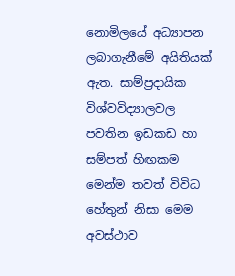නොමිලයේ අධ්‍යාපන ලබාගැනීමේ අයිතියක් ඇත. සාම්ප්‍රදායික විශ්වවිද්‍යාලවල පවතින ඉඩකඩ හා සම්පත් හිඟකම මෙන්ම තවත් විවිධ හේතුන් නිසා මෙම අවස්ථාව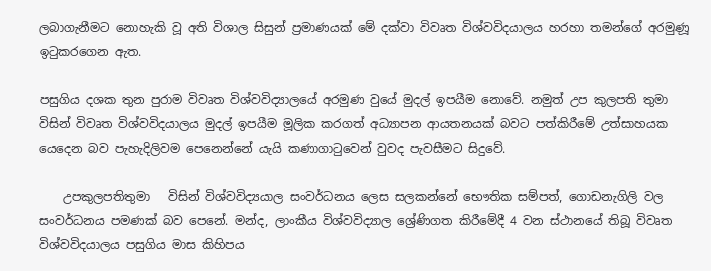ලබාගැනීමට නොහැකි වූ අති විශාල සිසුන් ප්‍රමාණයක් මේ දක්වා විවෘත විශ්වවිදයාලය හරහා තමන්ගේ අරමුණූ ඉටුකරගෙන ඇත.

පසුගිය දශක තුන පුරාම විවෘත විශ්වවිද්‍යාලයේ අරමුණ වුයේ මුදල් ඉපයීම නොවේ. නමුත් උප කුලපති තුමා විසින් විවෘත විශ්වවිදයාලය මුදල් ඉපයීම මූලික කරගත් අධ්‍යාපන ආයතනයක් බවට පත්කිරීමේ උත්සාහයක යෙදෙන බව පැහැදිලිවම පෙනෙන්නේ යැයි කණාගාටුවෙන් වුවද පැවසීමට සිදුවේ.

    උපකුලපතිතුමා   විසින් විශ්වවිද්‍යයාල සංවර්ධනය ලෙස සලකන්නේ භෞතික සම්පත්, ගොඩනැගිලි වල සංවර්ධනය පමණක් බව පෙනේ. මන්ද, ලාංකීය විශ්වවිද්‍යාල ශ්‍රේණිගත කිරීමේදී 4 වන ස්ථානයේ තිබූ විවෘත විශ්වවිදයාලය පසුගිය මාස කිහිපය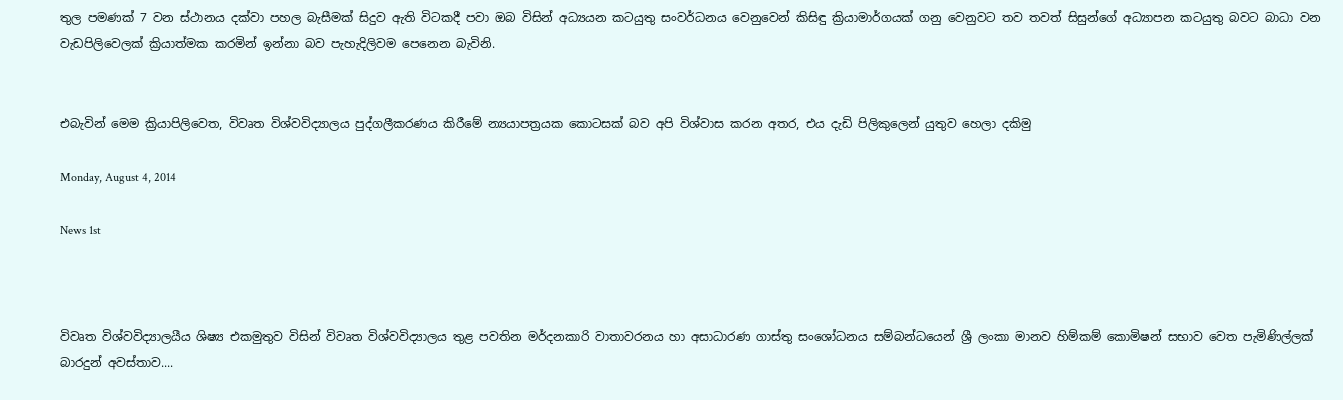තුල පමණක් 7 වන ස්ථානය දක්වා පහල බැසීමක් සිදුව ඇති විටකදී පවා ඔබ විසින් අධ්‍යයන කටයුතු සංවර්ධනය වෙනුවෙන් කිසිඳු ක්‍රියාමාර්ගයක් ගනු වෙනුවට තව තවත් සිසුන්ගේ අධ්‍යාපන කටයුතු බවට බාධා වන වැඩපිලිවෙලක් ක්‍රියාත්මක කරමින් ඉන්නා බව පැහැදිලිවම පෙනෙන බැවිනි.


එබැවින් මෙම ක්‍රියාපිලිවෙත, විවෘත විශ්වවිද්‍යාලය පුද්ගලීකරණය කිරීමේ න්‍යයාපත්‍රයක කොටසක් බව අපි විශ්වාස කරන අතර, එය දැඩි පිලිකුලෙන් යුතුව හෙලා දකිමු

Monday, August 4, 2014

News 1st



විවෘත විශ්වවිද්‍යාලයීය ශිෂ්‍ය එකමුතුව විසින් විවෘත විශ්වවිද්‍යාලය තුළ පවතින මර්දනකාරි වාතාවරනය හා අසාධාරණ ගාස්තු සංශෝධනය සම්බන්ධයෙන් ශ්‍රී ලංකා මානව හිම්කම් කොමිෂන් සභාව වෙත පැමිණිල්ලක් බාරදුන් අවස්තාව....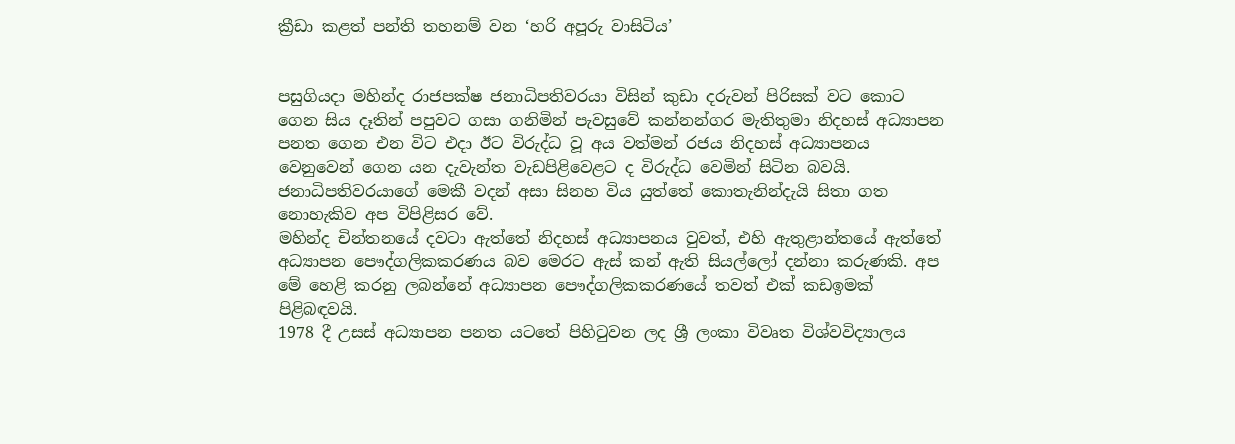ක්‍රීඩා කළත් පන්ති තහනම් වන ‘හරි අපූරු වාසිටිය’


පසුගියදා මහින්ද රාජපක්ෂ ජනාධිපතිවරයා විසින් කුඩා දරුවන් පිරිසක් වට කොට ගෙන සිය දෑතින් පපුවට ගසා ගනිමින් පැවසුවේ කන්නන්ගර මැතිතුමා නිදහස් අධ්‍යාපන පනත ගෙන එන විට එදා ඊට විරුද්ධ වූ අය වත්මන් රජය නිදහස් අධ්‍යාපනය වෙනුවෙන් ගෙන යන දැවැන්ත වැඩපිළිවෙළට ද විරුද්ධ වෙමින් සිටින බවයි. ජනාධිපතිවරයාගේ මෙකී වදන් අසා සිනහ විය යුත්තේ කොතැනින්දැයි සිතා ගත නොහැකිව අප විපිළිසර වේ.
මහින්ද චින්තනයේ දවටා ඇත්තේ නිදහස් අධ්‍යාපනය වුවත්, එහි ඇතුළාන්තයේ ඇත්තේ අධ්‍යාපන පෞද්ගලිකකරණය බව මෙරට ඇස් කන් ඇති සියල්ලෝ දන්නා කරුණකි. අප මේ හෙළි කරනු ලබන්නේ අධ්‍යාපන පෞද්ගලිකකරණයේ තවත් එක් කඩඉමක් පිළිබඳවයි.
1978 දී උසස් අධ්‍යාපන පනත යටතේ පිහිටුවන ලද ශ්‍රී ලංකා විවෘත විශ්වවිද්‍යාලය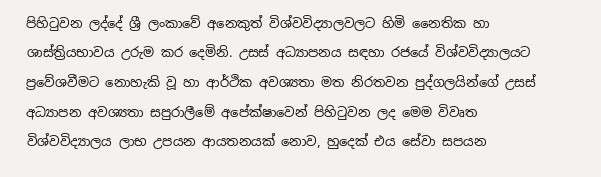පිහිටුවන ලද්දේ ශ්‍රී ලංකාවේ අනෙකුත් විශ්වවිද්‍යාලවලට හිමි නෛතික හා ශාස්ත්‍රියභාවය උරුම කර දෙමිනි. උසස් අධ්‍යාපනය සඳහා රජයේ විශ්වවිද්‍යාලයට ප්‍රවේශවීමට නොහැකි වූ හා ආර්ථික අවශ්‍යතා මත නිරතවන පුද්ගලයින්ගේ උසස් අධ්‍යාපන අවශ්‍යතා සපුරාලීමේ අපේක්ෂාවෙන් පිහිටුවන ලද මෙම විවෘත විශ්වවිද්‍යාලය ලාභ උපයන ආයතනයක් නොව, හුදෙක් එය සේවා සපයන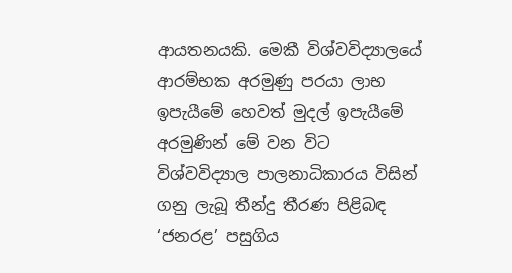ආයතනයකි. මෙකී විශ්වවිද්‍යාලයේ ආරම්භක අරමුණු පරයා ලාභ ඉපැයීමේ හෙවත් මුදල් ඉපැයීමේ අරමුණින් මේ වන විට විශ්වවිද්‍යාල පාලනාධිකාරය විසින් ගනු ලැබූ තීන්දු තීරණ පිළිබඳ ‘ජනරළ’ පසුගිය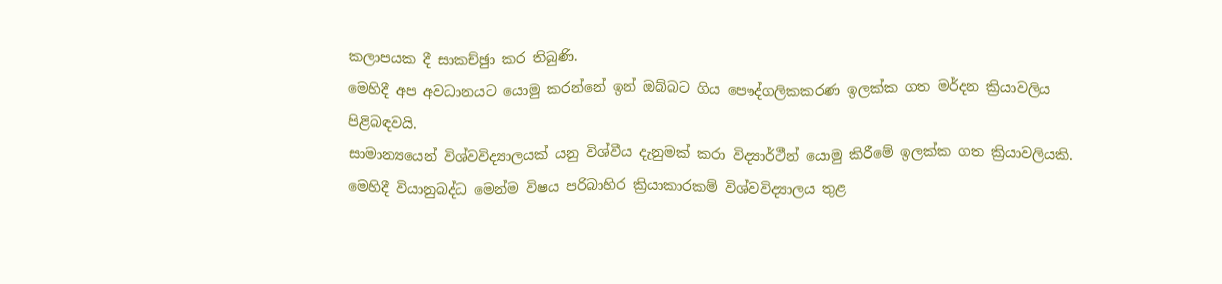කලාපයක දී සාකච්ඡුා කර තිබුණි.
මෙහිදී අප අවධානයට යොමු කරන්නේ ඉන් ඔබ්බට ගිය පෞද්ගලිකකරණ ඉලක්ක ගත මර්දන ක්‍රියාවලිය පිළිබඳවයි.
සාමාන්‍යයෙන් විශ්වවිද්‍යාලයක් යනු විශ්වීය දැනුමක් කරා විද්‍යාර්ථීන් යොමු කිරීමේ ඉලක්ක ගත ක්‍රියාවලියකි. මෙහිදී වියානුබද්ධ මෙන්ම විෂය පරිබාහිර ක්‍රියාකාරකම් විශ්වවිද්‍යාලය තුළ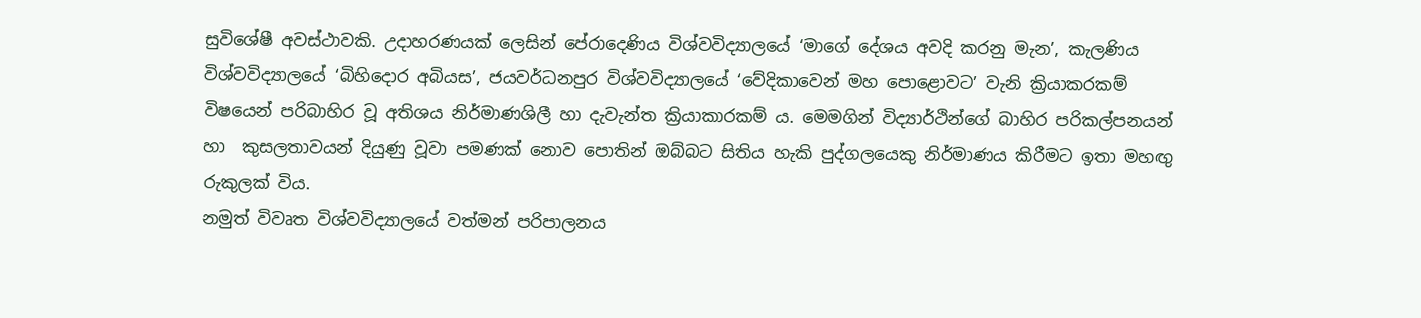සුවිශේෂී අවස්ථාවකි. උදාහරණයක් ලෙසින් පේරාදෙණිය විශ්වවිද්‍යාලයේ ‘මාගේ දේශය අවදි කරනු මැන’, කැලණිය විශ්වවිද්‍යාලයේ ‘බිහිදොර අබියස’, ජයවර්ධනපුර විශ්වවිද්‍යාලයේ ‘වේදිකාවෙන් මහ පොළොවට’ වැනි ක්‍රියාකරකම් විෂයෙන් පරිබාහිර වූ අතිශය නිර්මාණශිලී හා දැවැන්ත ක්‍රියාකාරකම් ය. මෙමගින් විද්‍යාර්ථින්ගේ බාහිර පරිකල්පනයන් හා  කුසලතාවයන් දියුණු වූවා පමණක් නොව පොතින් ඔබ්බට සිතිය හැකි පුද්ගලයෙකු නිර්මාණය කිරීමට ඉතා මහඟු රුකුලක් විය.
නමුත් විවෘත විශ්වවිද්‍යාලයේ වත්මන් පරිපාලනය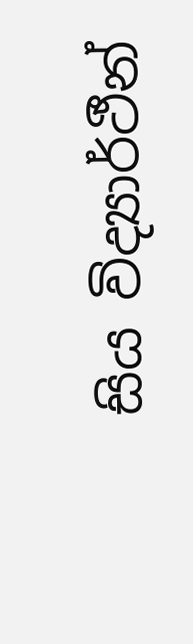සිය විද්‍යාර්ථීන්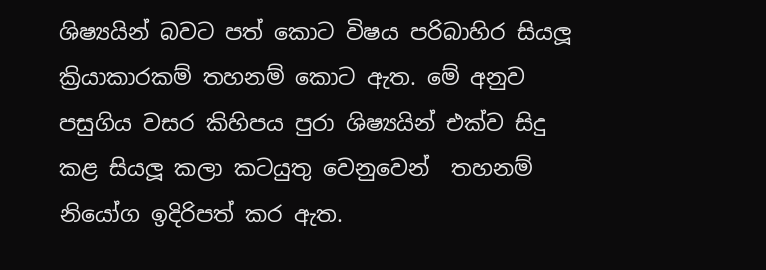ශිෂ්‍යයින් බවට පත් කොට විෂය පරිබාහිර සියලූ ක්‍රියාකාරකම් තහනම් කොට ඇත. මේ අනුව පසුගිය වසර කිහිපය පුරා ශිෂ්‍යයින් එක්ව සිදු කළ සියලූ කලා කටයුතු වෙනුවෙන්  තහනම් නියෝග ඉදිරිපත් කර ඇත.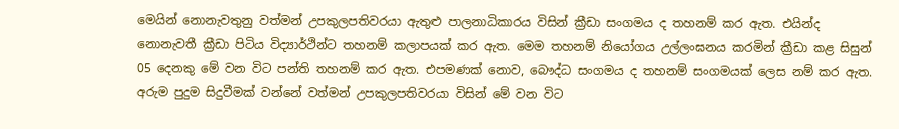මෙයින් නොනැවතුනු වත්මන් උපකුලපතිවරයා ඇතුළු පාලනාධිකාරය විසින් ක්‍රීඩා සංගමය ද තහනම් කර ඇත. එයින්ද නොනැවතී ක්‍රීඩා පිටිය විද්‍යාර්ථින්ට තහනම් කලාපයක් කර ඇත. මෙම තහනම් නියෝගය උල්ලංඝනය කරමින් ක්‍රීඩා කළ සිසුන් 05 දෙනකු මේ වන විට පන්ති තහනම් කර ඇත. එපමණක් නොව, බෞද්ධ සංගමය ද තහනම් සංගමයක් ලෙස නම් කර ඇත.
අරුම පුදුම සිදුවීමක් වන්නේ වත්මන් උපකුලපතිවරයා විසින් මේ වන විට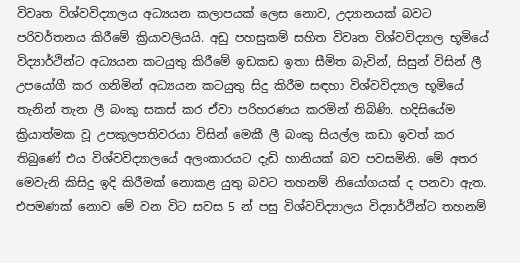විවෘත විශ්වවිද්‍යාලය අධ්‍යයන කලාපයක් ලෙස නොව, උද්‍යානයක් බවට පරිවර්තනය කිරීමේ ක්‍රියාවලියයි. අඩු පහසුකම් සහිත විවෘත විශ්වවිද්‍යාල භූමියේ විද්‍යාර්ථින්ට අධ්‍යයන කටයුතු කිරීමේ ඉඩකඩ ඉතා සීමිත බැවින්, සිසුන් විසින් ලී උපයෝගී කර ගනිමින් අධ්‍යයන කටයුතු සිදු කිරීම සඳහා විශ්වවිද්‍යාල භූමියේ තැනින් තැන ලී බංකු සකස් කර ඒවා පරිහරණය කරමින් තිබිණි. හදිසියේම ක්‍රියාත්මක වූ උපකුලපතිවරයා විසින් මෙකී ලී බංකු සියල්ල කඩා ඉවත් කර තිබුණේ එය විශ්වවිද්‍යාලයේ අලංකාරයට දැඩි හානියක් බව පවසමිනි. මේ අතර මෙවැනි කිසිදු ඉදි කිරීමක් නොකළ යුතු බවට තහනම් නියෝගයක් ද පනවා ඇත.
එපමණක් නොව මේ වන විට සවස 5 න් පසු විශ්වවිද්‍යාලය විද්‍යාර්ථින්ට තහනම්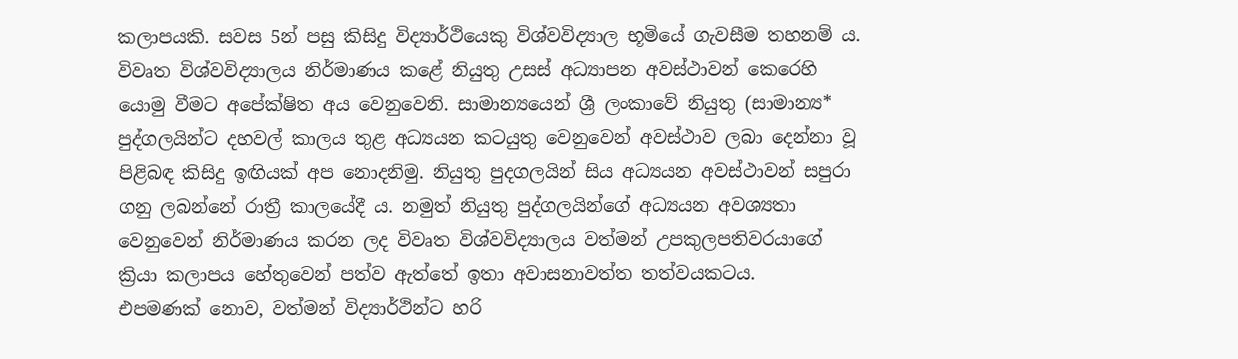කලාපයකි. සවස 5න් පසු කිසිදු විද්‍යාර්ථියෙකු විශ්වවිද්‍යාල භූමියේ ගැවසීම තහනම් ය. විවෘත විශ්වවිද්‍යාලය නිර්මාණය කළේ නියුතු උසස් අධ්‍යාපන අවස්ථාවන් කෙරෙහි යොමු වීමට අපේක්ෂිත අය වෙනුවෙනි. සාමාන්‍යයෙන් ශ්‍රී ලංකාවේ නියුතු (සාමාන්‍ය* පුද්ගලයින්ට දහවල් කාලය තුළ අධ්‍යයන කටයුතු වෙනුවෙන් අවස්ථාව ලබා දෙන්නා වූ පිළිබඳ කිසිදු ඉඟියක් අප නොදනිමු. නියුතු පුදගලයින් සිය අධ්‍යයන අවස්ථාවන් සපුරා ගනු ලබන්නේ රාත්‍රී කාලයේදී ය. නමුත් නියුතු පුද්ගලයින්ගේ අධ්‍යයන අවශ්‍යතා වෙනුවෙන් නිර්මාණය කරන ලද විවෘත විශ්වවිද්‍යාලය වත්මන් උපකුලපතිවරයාගේ ක්‍රියා කලාපය හේතුවෙන් පත්ව ඇත්තේ ඉතා අවාසනාවත්ත තත්වයකටය.
එපමණක් නොව, වත්මන් විද්‍යාර්ථින්ට හරි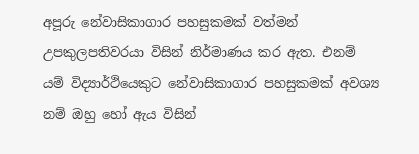අපූරු නේවාසිකාගාර පහසුකමක් වත්මන් උපකුලපතිවරයා විසින් නිර්මාණය කර ඇත. එනම් යම් විද්‍යාර්ථියෙකුට නේවාසිකාගාර පහසුකමක් අවශ්‍ය නම් ඔහු හෝ ඇය විසින්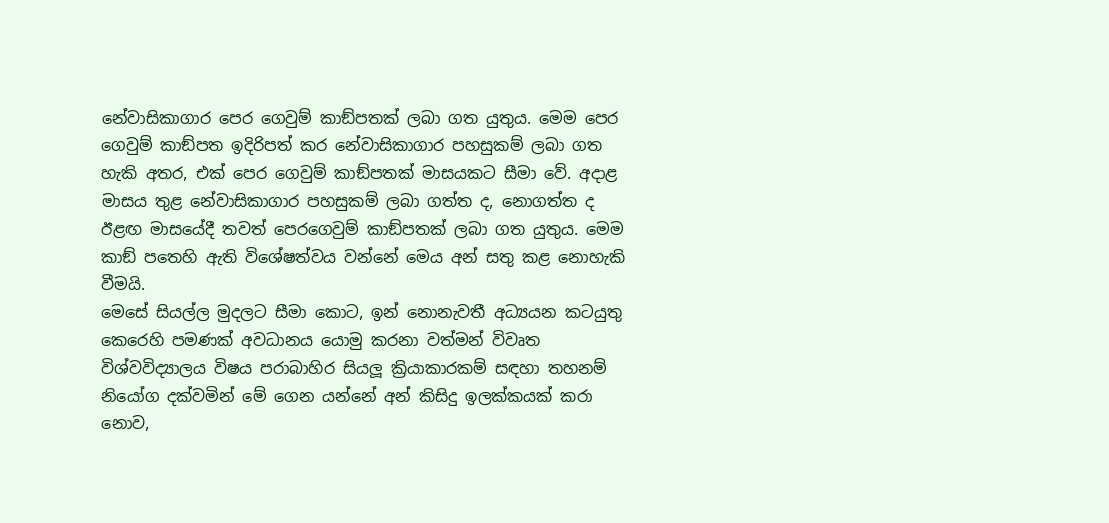නේවාසිකාගාර පෙර ගෙවුම් කාඞ්පතක් ලබා ගත යුතුය. මෙම පෙර ගෙවුම් කාඞ්පත ඉදිරිපත් කර නේවාසිකාගාර පහසුකම් ලබා ගත හැකි අතර, එක් පෙර ගෙවුම් කාඞ්පතක් මාසයකට සීමා වේ. අදාළ මාසය තුළ නේවාසිකාගාර පහසුකම් ලබා ගත්ත ද, නොගත්ත ද ඊළඟ මාසයේදී තවත් පෙරගෙවුම් කාඞ්පතක් ලබා ගත යුතුය. මෙම කාඞ් පතෙහි ඇති විශේෂත්වය වන්නේ මෙය අන් සතු කළ නොහැකි වීමයි.
මෙසේ සියල්ල මුදලට සීමා කොට, ඉන් නොනැවතී අධ්‍යයන කටයුතු කෙරෙහි පමණක් අවධානය යොමු කරනා වත්මන් විවෘත විශ්වවිද්‍යාලය විෂය පරාබාහිර සියලූ ක්‍රියාකාරකම් සඳහා තහනම් නියෝග දක්වමින් මේ ගෙන යන්නේ අන් කිසිදු ඉලක්කයක් කරා නොව,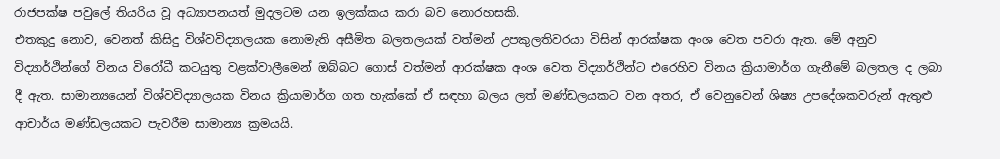රාජපක්ෂ පවුලේ තියරිය වූ අධ්‍යාපනයත් මුදලටම යන ඉලක්කය කරා බව නොරහසකි.
එතකුදු නොව, වෙනත් කිසිදු විශ්වවිද්‍යාලයක නොමැති අසීමිත බලතලයක් වත්මන් උපකුලතිවරයා විසින් ආරක්ෂක අංශ වෙත පවරා ඇත. මේ අනුව විද්‍යාර්ථින්ගේ විනය විරෝධී කටයුතු වළක්වාලීමෙන් ඔබ්බට ගොස් වත්මන් ආරක්ෂක අංශ වෙත විද්‍යාර්ථින්ට එරෙහිව විනය ක්‍රියාමාර්ග ගැනීමේ බලතල ද ලබා දී ඇත. සාමාන්‍යයෙන් විශ්වවිද්‍යාලයක විනය ක්‍රියාමාර්ග ගත හැක්කේ ඒ සඳහා බලය ලත් මණ්ඩලයකට වන අතර, ඒ වෙනුවෙන් ශිෂ්‍ය උපදේශකවරුන් ඇතුළු ආචාර්ය මණ්ඩලයකට පැවරීම සාමාන්‍ය ක්‍රමයයි.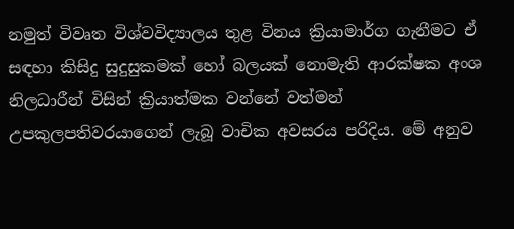නමුත් විවෘත විශ්වවිද්‍යාලය තුළ විනය ක්‍රියාමාර්ග ගැනීමට ඒ සඳහා කිසිදු සුදුසුකමක් හෝ බලයක් නොමැති ආරක්ෂක අංශ නිලධාරීන් විසින් ක්‍රියාත්මක වන්නේ වත්මන් උපකුලපතිවරයාගෙන් ලැබූ වාචික අවසරය පරිදිය. මේ අනුව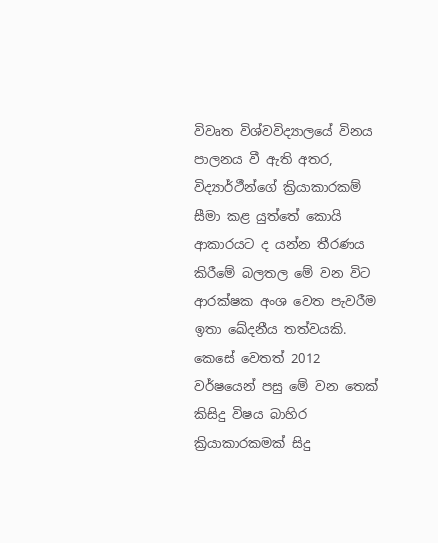විවෘත විශ්වවිද්‍යාලයේ විනය පාලනය වී ඇති අතර, විද්‍යාර්ථීන්ගේ ක්‍රියාකාරකම් සීමා කළ යුත්තේ කොයි ආකාරයට ද යන්න තීරණය කිරීමේ බලතල මේ වන විට ආරක්ෂක අංශ වෙත පැවරීම ඉතා ඛේදනීය තත්වයකි.
කෙසේ වෙතත් 2012 වර්ෂයෙන් පසු මේ වන තෙක් කිසිදු විෂය බාහිර ක්‍රියාකාරකමක් සිදු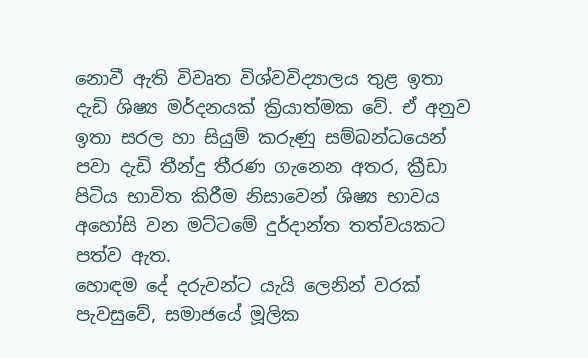නොවී ඇති විවෘත විශ්වවිද්‍යාලය තුළ ඉතා දැඩි ශිෂ්‍ය මර්දනයක් ක්‍රියාත්මක වේ. ඒ අනුව ඉතා සරල හා සියුම් කරුණු සම්බන්ධයෙන් පවා දැඩි තීන්දු තීරණ ගැනෙන අතර, ක්‍රීඩා පිටිය භාවිත කිරීම නිසාවෙන් ශිෂ්‍ය භාවය අහෝසි වන මට්ටමේ දුර්දාන්ත තත්වයකට පත්ව ඇත.
හොඳම දේ දරුවන්ට යැයි ලෙනින් වරක් පැවසුවේ, සමාජයේ මූලික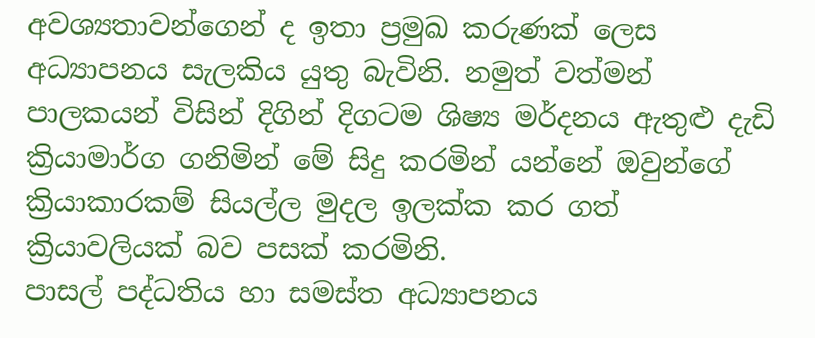අවශ්‍යතාවන්ගෙන් ද ඉතා ප්‍රමුඛ කරුණක් ලෙස අධ්‍යාපනය සැලකිය යුතු බැවිනි. නමුත් වත්මන් පාලකයන් විසින් දිගින් දිගටම ශිෂ්‍ය මර්දනය ඇතුළු දැඩි ක්‍රියාමාර්ග ගනිමින් මේ සිදු කරමින් යන්නේ ඔවුන්ගේ ක්‍රියාකාරකම් සියල්ල මුදල ඉලක්ක කර ගත් ක්‍රියාවලියක් බව පසක් කරමිනි.
පාසල් පද්ධතිය හා සමස්ත අධ්‍යාපනය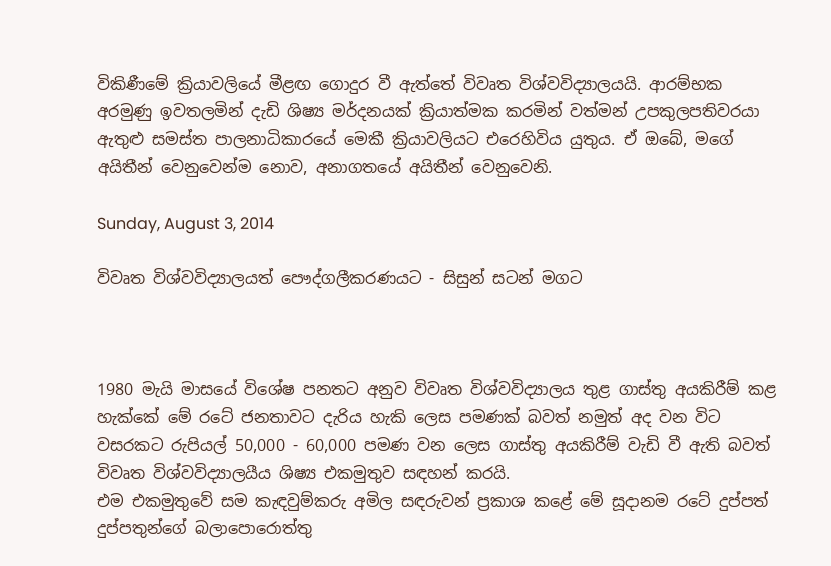විකිණීමේ ක්‍රියාවලියේ මීළඟ ගොදුර වී ඇත්තේ විවෘත විශ්වවිද්‍යාලයයි. ආරම්භක අරමුණු ඉවතලමින් දැඩි ශිෂ්‍ය මර්දනයක් ක්‍රියාත්මක කරමින් වත්මන් උපකුලපතිවරයා ඇතුළු සමස්ත පාලනාධිකාරයේ මෙකී ක්‍රියාවලියට එරෙහිවිය යුතුය. ඒ ඔබේ, මගේ අයිතීන් වෙනුවෙන්ම නොව, අනාගතයේ අයිතීන් වෙනුවෙනි.

Sunday, August 3, 2014

විවෘත විශ්වවිද්‍යාලයත් පෞද්ගලීකරණයට - සිසුන් සටන් මගට



1980 මැයි මාසයේ විශේෂ පනතට අනුව විවෘත විශ්වවිද්‍යාලය තුළ ගාස්තු අයකිරීම් කළ හැක්කේ මේ රටේ ජනතාවට දැරිය හැකි ලෙස පමණක් බවත් නමුත් අද වන විට වසරකට රුපියල් 50,000 - 60,000 පමණ වන ලෙස ගාස්තු අයකිරීම් වැඩි වී ඇති බවත් විවෘත විශ්වවිද්‍යාලයීය ශිෂ්‍ය එකමුතුව සඳහන් කරයි.
එම එකමුතුවේ සම කැඳවුම්කරු අමිල සඳරුවන් ප්‍රකාශ කළේ මේ සූදානම රටේ දුප්පත් දුප්පතුන්ගේ බලාපොරොත්තු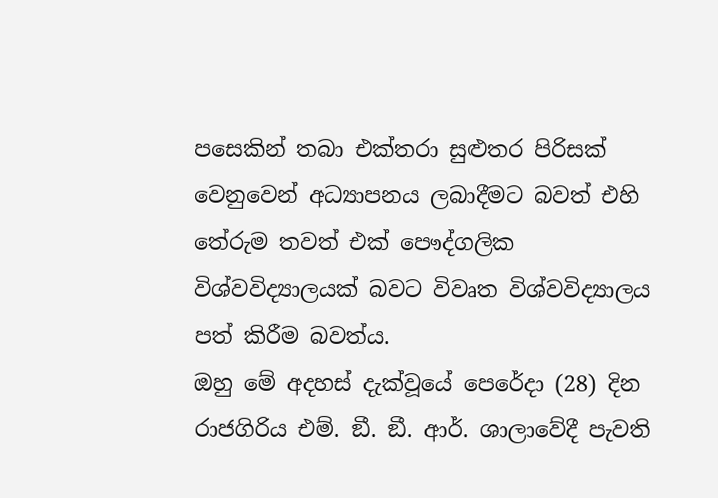පසෙකින් තබා එක්තරා සුළුතර පිරිසක් වෙනුවෙන් අධ්‍යාපනය ලබාදීමට බවත් එහි තේරුම තවත් එක් පෞද්ගලික විශ්වවිද්‍යාලයක් බවට විවෘත විශ්වවිද්‍යාලය පත් කිරීම බවත්ය.
ඔහු මේ අදහස් දැක්වූයේ පෙරේදා (28) දින රාජගිරිය එම්. ඞී. ඞී. ආර්. ශාලාවේදී පැවති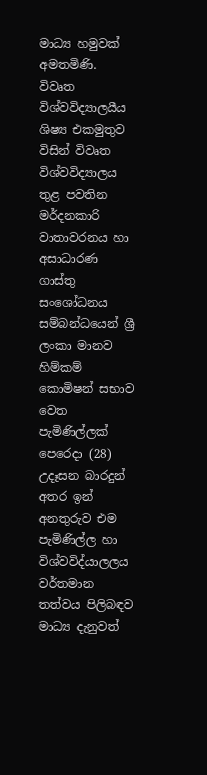මාධ්‍ය හමුවක් අමතමිණි.
විවෘත විශ්වවිද්‍යාලයීය ශිෂ්‍ය එකමුතුව විසින් විවෘත විශ්වවිද්‍යාලය තුළ පවතින මර්දනකාරි වාතාවරනය හා අසාධාරණ ගාස්තු සංශෝධනය සම්බන්ධයෙන් ශ්‍රී ලංකා මානව හිම්කම් කොමිෂන් සභාව වෙත පැමිණිල්ලක් පෙරෙදා (28) උදෑසන බාරදුන් අතර ඉන් අනතුරුව එම පැමිණිල්ල හා විශ්වවිද්යාලලය වර්තමාන තත්වය පිලිබඳව මාධ්‍ය දැනුවත්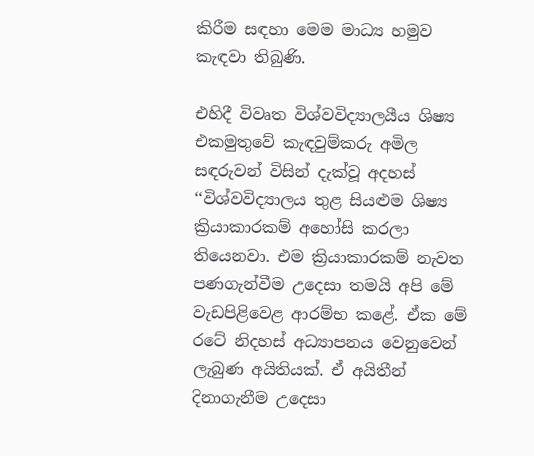කිරීම සඳහා මෙම මාධ්‍ය හමුව කැඳවා තිබුණි.

එහිදී විවෘත විශ්වවිද්‍යාලයීය ශිෂ්‍ය එකමුතුවේ කැඳවුම්කරු අමිල සඳරුවන් විසින් දැක්වූ අදහස්
‘‘විශ්වවිද්‍යාලය තුළ සියළුම ශිෂ්‍ය ක්‍රියාකාරකම් අහෝසි කරලා තියෙනවා. එම ක්‍රියාකාරකම් නැවත පණගැන්වීම උදෙසා තමයි අපි මේ වැඩපිළිවෙළ ආරම්භ කළේ. ඒක මේ රටේ නිදහස් අධ්‍යාපනය වෙනුවෙන් ලැබුණ අයිතියක්. ඒ අයිතීන් දිනාගැනීම උදෙසා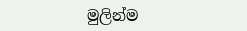මුලින්ම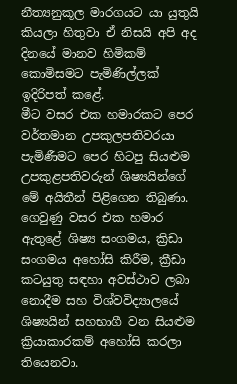නීත්‍යනුකූල මාරගයට යා යුතුයි කියලා හිතුවා ඒ නිසයි අපි අද දිනයේ මානව හිමිකම් කොමිසමට පැමිණිල්ලක් ඉදිරිපත් කළේ.
මීට වසර එක හමාරකට පෙර වර්තමාන උපකුලපතිවරයා පැමිණීමට පෙර හිටපු සියළුම උපකුළපතිවරුන් ශිෂ්‍යයින්ගේ මේ අයිතීන් පිළිගෙන තිබුණා. ගෙවුණු වසර එක හමාර ඇතුළේ ශිෂ්‍ය සංගමය, ක්‍රිඩා සංගමය අහෝසි කිරීම, ක්‍රීඩා කටයුතු සඳහා අවස්ථාව ලබා නොදීම සහ විශ්වවිද්‍යාලයේ ශිෂ්‍යයින් සහභාගී වන සියළුම ක්‍රියාකාරකම් අහෝසි කරලා තියෙනවා.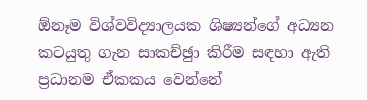ඕනෑම විශ්වවිද්‍යාලයක ශිෂ්‍යන්ගේ අධ්‍යන කටයුතු ගැන සාකච්ඡුා කිරීම සඳහා ඇති ප්‍රධානම ඒකකය වෙන්නේ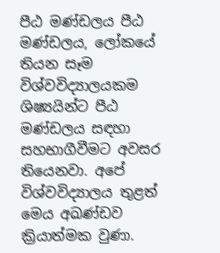පීඨ මණ්ඩලය පීඨ මණ්ඩලය, ලෝකයේ තියන සෑම විශ්වවිද්‍යාලයකම ශිෂ්‍යයින්ට පීඨ මණ්ඩලය සඳහා සහභාගීවීමට අවසර තියෙනවා. අපේ විශ්වවිද්‍යාලය තුළත් මෙය අඛණ්ඩව ක්‍රියාත්මක වුණා.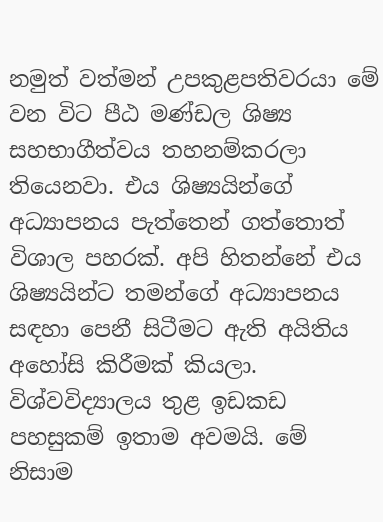නමුත් වත්මන් උපකුළපතිවරයා මේ වන විට පීඨ මණ්ඩල ශිෂ්‍ය සහභාගීත්වය තහනම්කරලා තියෙනවා. එය ශිෂ්‍යයින්ගේ අධ්‍යාපනය පැත්තෙන් ගත්තොත් විශාල පහරක්. අපි හිතන්නේ එය ශිෂ්‍යයින්ට තමන්ගේ අධ්‍යාපනය සඳහා පෙනී සිටීමට ඇති අයිතිය අහෝසි කිරීමක් කියලා.
විශ්වවිද්‍යාලය තුළ ඉඩකඩ පහසුකම් ඉතාම අවමයි. මේ නිසාම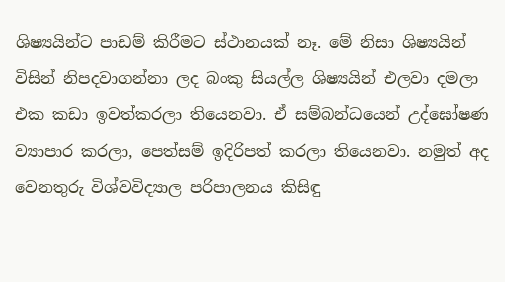ශිෂ්‍යයින්ට පාඩම් කිරීමට ස්ථානයක් නෑ. මේ නිසා ශිෂ්‍යයින් විසින් නිපදවාගන්නා ලද බංකු සියල්ල ශිෂ්‍යයින් එලවා දමලා එක කඩා ඉවත්කරලා තියෙනවා. ඒ සම්බන්ධයෙන් උද්ඝෝෂණ ව්‍යාපාර කරලා, පෙත්සම් ඉදිරිපත් කරලා තියෙනවා. නමුත් අද වෙනතුරු විශ්වවිද්‍යාල පරිපාලනය කිසිඳු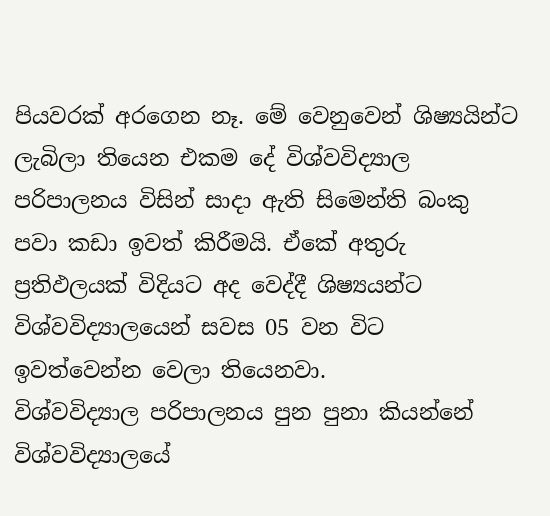පියවරක් අරගෙන නෑ. මේ වෙනුවෙන් ශිෂ්‍යයින්ට ලැබිලා තියෙන එකම දේ විශ්වවිද්‍යාල පරිපාලනය විසින් සාදා ඇති සිමෙන්ති බංකු පවා කඩා ඉවත් කිරීමයි. ඒකේ අතුරු ප්‍රතිඵලයක් විදියට අද වෙද්දී ශිෂ්‍යයන්ට විශ්වවිද්‍යාලයෙන් සවස 05 වන විට ඉවත්වෙන්න වෙලා තියෙනවා.
විශ්වවිද්‍යාල පරිපාලනය පුන පුනා කියන්නේ විශ්වවිද්‍යාලයේ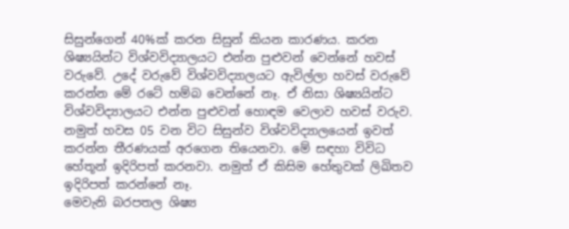සිසුන්ගෙන් 40%ක් කරන සිසුන් කියන කාරණය. කරන ශිෂ්‍යයින්ට විශ්වවිද්‍යාලයට එන්න පුළුවන් වෙන්නේ හවස් වරුවේ. උදේ වරුවේ විශ්වවිද්‍යාලයට ඇවිල්ලා හවස් වරුවේ කරන්න මේ රටේ හම්බ වෙන්නේ නෑ. ඒ නිසා ශිෂ්‍යයින්ට විශ්වවිද්‍යාලයට එන්න පුළුවන් හොඳම වෙලාව හවස් වරුව. නමුත් හවස 05 වන විට සිසුන්ව විශ්වවිද්‍යාලයෙන් ඉවත් කරන්න තීරණයක් අරගෙන තියෙනවා. මේ සඳහා විවිධ හේතූන් ඉදිරිපත් කරනවා. නමුත් ඒ කිසිම හේතුවක් ලිඛිතව ඉදිරිපත් කරන්නේ නෑ.
මෙවැනි බරපතල ශිෂ්‍ය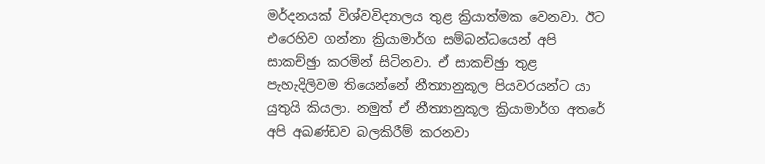මර්දනයක් විශ්වවිද්‍යාලය තුළ ක්‍රියාත්මක වෙනවා. ඊට එරෙහිව ගන්නා ක්‍රියාමාර්ග සම්බන්ධයෙන් අපි සාකච්ඡුා කරමින් සිටිනවා. ඒ සාකච්ඡුා තුළ පැහැදිලිවම තියෙන්නේ නීත්‍යානුකූල පියවරයන්ට යා යුතුයි කියලා. නමුත් ඒ නීත්‍යානුකූල ක්‍රියාමාර්ග අතරේ අපි අඛණ්ඩව බලකිරීම් කරනවා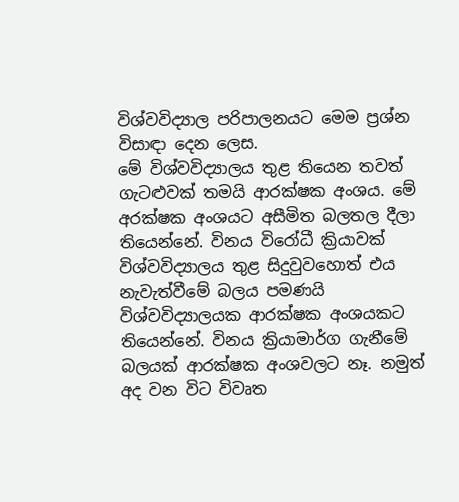විශ්වවිද්‍යාල පරිපාලනයට මෙම ප්‍රශ්න විසාඳා දෙන ලෙස.
මේ විශ්වවිද්‍යාලය තුළ තියෙන තවත් ගැටළුවක් තමයි ආරක්ෂක අංශය. මේ අරක්ෂක අංශයට අසීමිත බලතල දීලා තියෙන්නේ. විනය විරෝධී ක්‍රියාවක් විශ්වවිද්‍යාලය තුළ සිදුවුවහොත් එය නැවැත්වීමේ බලය පමණයි විශ්වවිද්‍යාලයක ආරක්ෂක අංශයකට තියෙන්නේ. විනය ක්‍රියාමාර්ග ගැනීමේ බලයක් ආරක්ෂක අංශවලට නෑ. නමුත් අද වන විට විවෘත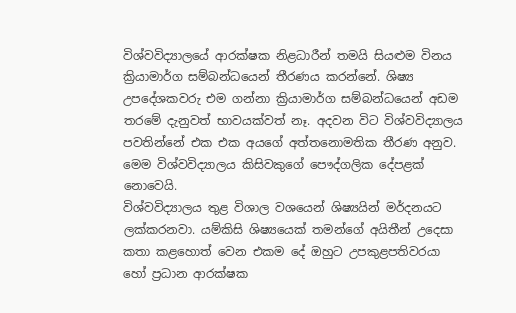විශ්වවිද්‍යාලයේ ආරක්ෂක නිළධාරීන් තමයි සියළුම විනය ක්‍රියාමාර්ග සම්බන්ධයෙන් තීරණය කරන්නේ. ශිෂ්‍ය උපදේශකවරු එම ගන්නා ක්‍රියාමාර්ග සම්බන්ධයෙන් අඩම තරමේ දැනුවත් භාවයක්වත් නෑ. අදවන විට විශ්වවිද්‍යාලය පවතින්නේ එක එක අයගේ අත්තනොමතික තීරණ අනුව. මෙම විශ්වවිද්‍යාලය කිසිවකුගේ පෞද්ගලික දේපළක් නොවෙයි.
විශ්වවිද්‍යාලය තුළ විශාල වශයෙන් ශිෂ්‍යයින් මර්දනයට ලක්කරනවා. යම්කිසි ශිෂ්‍යයෙක් තමන්ගේ අයිතීන් උදෙසා කතා කළහොත් වෙන එකම දේ ඔහුට උපකුළපතිවරයා හෝ ප්‍රධාන ආරක්ෂක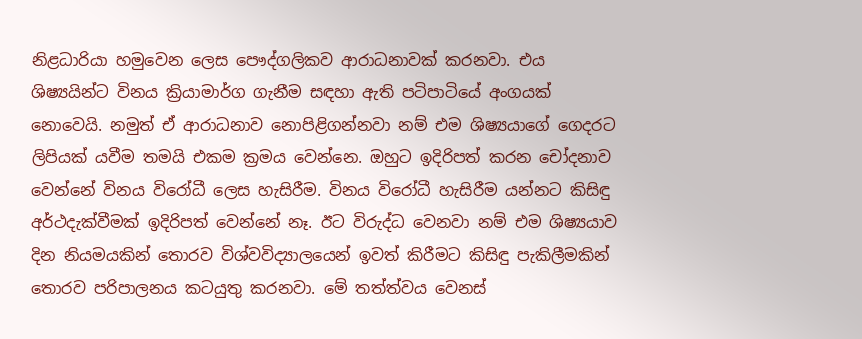නිළධාරියා හමුවෙන ලෙස පෞද්ගලිකව ආරාධනාවක් කරනවා. එය ශිෂ්‍යයින්ට විනය ක්‍රියාමාර්ග ගැනීම සඳහා ඇති පටිපාටියේ අංගයක් නොවෙයි. නමුත් ඒ ආරාධනාව නොපිළිගන්නවා නම් එම ශිෂ්‍යයාගේ ගෙදරට ලිපියක් යවීම තමයි එකම ක්‍රමය වෙන්නෙ. ඔහුට ඉදිරිපත් කරන චෝදනාව වෙන්නේ විනය විරෝධී ලෙස හැසිරීම. විනය විරෝධී හැසිරීම යන්නට කිසිඳු අර්ථදැක්වීමක් ඉදිරිපත් වෙන්නේ නෑ. ඊට විරුද්ධ වෙනවා නම් එම ශිෂ්‍යයාව දින නියමයකින් තොරව විශ්වවිද්‍යාලයෙන් ඉවත් කිරීමට කිසිඳු පැකිලීමකින් තොරව පරිපාලනය කටයුතු කරනවා. මේ තත්ත්වය වෙනස්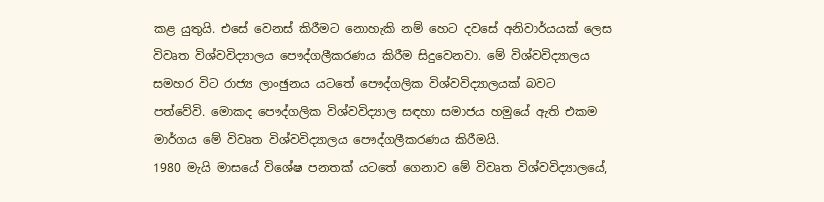කළ යුතුයි. එසේ වෙනස් කිරීමට නොහැකි නම් හෙට දවසේ අනිවාර්යයක් ලෙස විවෘත විශ්වවිද්‍යාලය පෞද්ගලීකරණය කිරීම සිදුවෙනවා. මේ විශ්වවිද්‍යාලය සමහර විට රාජ්‍ය ලාංඡුනය යටතේ පෞද්ගලික විශ්වවිද්‍යාලයක් බවට පත්වේවි. මොකද පෞද්ගලික විශ්වවිද්‍යාල සඳහා සමාජය හමුයේ ඇති එකම මාර්ගය මේ විවෘත විශ්වවිද්‍යාලය පෞද්ගලීකරණය කිරීමයි.
1980 මැයි මාසයේ විශේෂ පනතක් යටතේ ගෙනාව මේ විවෘත විශ්වවිද්‍යාලයේ,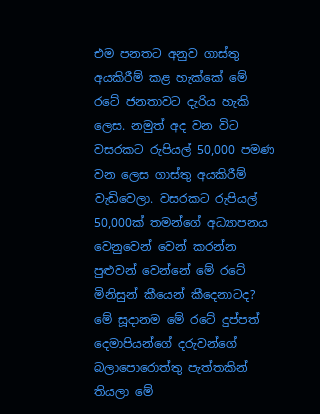එම පනතට අනුව ගාස්තු අයකිරීම් කළ හැක්කේ මේ රටේ ජනතාවට දැරිය හැකි ලෙස. නමුත් අද වන විට වසරකට රුපියල් 50,000 පමණ වන ලෙස ගාස්තු අයකිරීම් වැඩිවෙලා. වසරකට රුපියල් 50,000ක් තමන්ගේ අධ්‍යාපනය වෙනුවෙන් වෙන් කරන්න පුළුවන් වෙන්නේ මේ රටේ මිනිසුන් කීයෙන් කීදෙනාටද? මේ සූදානම මේ රටේ දුප්පත් දෙමාපියන්ගේ දරුවන්ගේ බලාපොරොත්තු පැත්තකින් තියලා මේ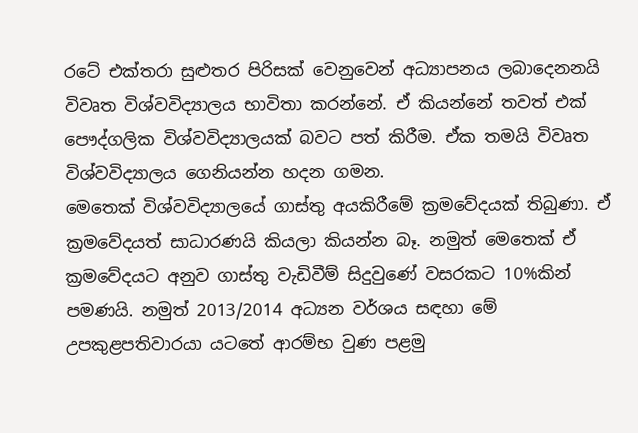රටේ එක්තරා සුළුතර පිරිසක් වෙනුවෙන් අධ්‍යාපනය ලබාදෙනනයි විවෘත විශ්වවිද්‍යාලය භාවිතා කරන්නේ. ඒ කියන්නේ තවත් එක් පෞද්ගලික විශ්වවිද්‍යාලයක් බවට පත් කිරීම. ඒක තමයි විවෘත විශ්වවිද්‍යාලය ගෙනියන්න හදන ගමන.
මෙතෙක් විශ්වවිද්‍යාලයේ ගාස්තු අයකිරීමේ ක්‍රමවේදයක් තිබුණා. ඒ ක්‍රමවේදයත් සාධාරණයි කියලා කියන්න බෑ. නමුත් මෙතෙක් ඒ ක්‍රමවේදයට අනුව ගාස්තු වැඩිවීම් සිදුවුණේ වසරකට 10%කින් පමණයි. නමුත් 2013/2014 අධ්‍යන වර්ශය සඳහා මේ උපකුළපතිවාරයා යටතේ ආරම්භ වුණ පළමු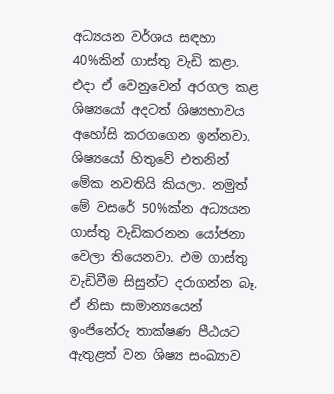අධ්‍යයන වර්ශය සඳහා 40%කින් ගාස්තු වැඩි කළා. එදා ඒ වෙනුවෙන් අරගල කළ ශිෂ්‍යයෝ අදටත් ශිෂ්‍යභාවය අහෝසි කරගගෙන ඉන්නවා. ශිෂ්‍යයෝ හිතුවේ එතනින් මේක නවතියි කියලා. නමුත් මේ වසරේ 50%ක්න අධ්‍යයන ගාස්තු වැඩිකරනන යෝජනා වෙලා තියෙනවා. එම ගාස්තු වැඩිවීම සිසුන්ට දරාගන්න බෑ. ඒ නිසා සාමාන්‍යයෙන් ඉංජිනේරු තාක්ෂණ පීඨයට ඇතුළත් වන ශිෂ්‍ය සංඛ්‍යාව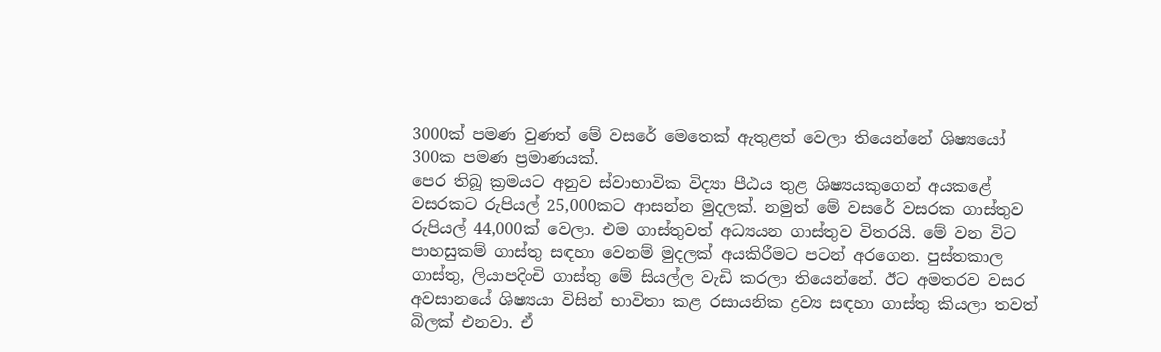3000ක් පමණ වුණත් මේ වසරේ මෙතෙක් ඇතුළත් වෙලා තියෙන්නේ ශිෂ්‍යයෝ 300ක පමණ ප්‍රමාණයක්.
පෙර තිබූ ක්‍රමයට අනුව ස්වාභාවික විද්‍යා පීඨය තුළ ශිෂ්‍යයකුගෙන් අයකළේ වසරකට රුපියල් 25,000කට ආසන්න මුදලක්. නමුත් මේ වසරේ වසරක ගාස්තුව රුපියල් 44,000ක් වෙලා. එම ගාස්තුවත් අධ්‍යයන ගාස්තුව විතරයි. මේ වන විට පාහසුකම් ගාස්තු සඳහා වෙනම් මුදලක් අයකිරීමට පටන් අරගෙන. පුස්තකාල ගාස්තු, ලියාපදිංචි ගාස්තු මේ සියල්ල වැඩි කරලා තියෙන්නේ. ඊට අමතරව වසර අවසානයේ ශිෂ්‍යයා විසින් භාවිතා කළ රසායනික ද්‍රව්‍ය සඳහා ගාස්තු කියලා තවත් බිලක් එනවා. ඒ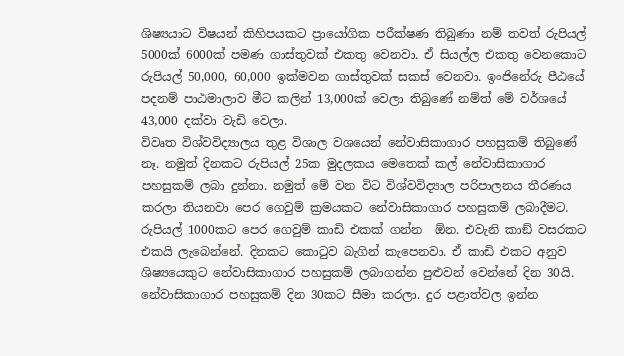ශිෂ්‍යයාට විෂයන් කිහිපයකට ප්‍රායෝගික පරීක්ෂණ තිබුණා නම් තවත් රුපියල් 5000ක් 6000ක් පමණ ගාස්තුවක් එකතු වෙනවා. ඒ සියල්ල එකතු වෙනකොට රුපියල් 50,000, 60,000 ඉක්මවන ගාස්තුවක් සකස් වෙනවා. ඉංජිනේරු පීඨයේ පදනම් පාඨමාලාව මීට කලින් 13,000ක් වෙලා තිබුණේ නම්ත් මේ වර්ශයේ 43,000 දක්වා වැඩි වෙලා.
විවෘත විශ්වවිද්‍යාලය තුළ විශාල වශයෙන් නේවාසිකාගාර පහසුකම් තිබුණේ නෑ. නමුත් දිනකට රුපියල් 25ක මුදලකය මෙතෙක් කල් නේවාසිකාගාර පහසුකම් ලබා දුන්නා. නමුත් මේ වන විට විශ්වවිද්‍යාල පරිපාලනය තීරණය කරලා තියනවා පෙර ගෙවුම් ක්‍රමයකට නේවාසිකාගාර පහසුකම් ලබාදීමට. රුපියල් 1000කට පෙර ගෙවුම් කාඩි එකක් ගන්න  ඕන. එවැනි කාඞ් වසරකට එකයි ලැබෙන්නේ. දිනකට කොටුව බැගින් කැපෙනවා. ඒ කාඩි එකට අනුව ශිෂ්‍යයෙකුට නේවාසිකාගාර පහසුකම් ලබාගන්න පුළුවන් වෙන්නේ දින 30යි. නේවාසිකාගාර පහසුකම් දින 30කට සීමා කරලා. දුර පළාත්වල ඉන්න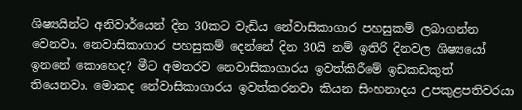ශිෂ්‍යයින්ට අනිවාර්යෙන් දින 30කට වැඩිය නේවාසිකාගාර පහසුකම් ලබාගන්න වෙනවා. නෙවාසිකාගාර පහසුකම් දෙන්නේ දින 30යි නම් ඉතිරි දිනවල ශිෂ්‍යයෝ ඉනනේ කොහෙද? මීට අමතරව නෙවාසිකාගාරය ඉවත්කිරීමේ ඉඩකඩකුත් තියෙනවා. මොකද නේවාසිකාගාරය ඉවත්කරනවා කියන සිංහනාදය උපකුළපතිවරයා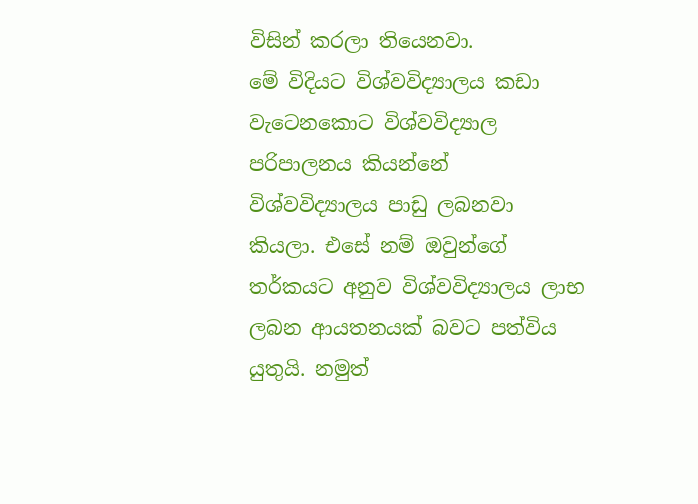විසින් කරලා තියෙනවා.
මේ විදියට විශ්වවිද්‍යාලය කඩා වැටෙනකොට විශ්වවිද්‍යාල පරිපාලනය කියන්නේ විශ්වවිද්‍යාලය පාඩු ලබනවා කියලා. එසේ නම් ඔවුන්ගේ තර්කයට අනුව විශ්වවිද්‍යාලය ලාභ ලබන ආයතනයක් බවට පත්විය යුතුයි. නමුත්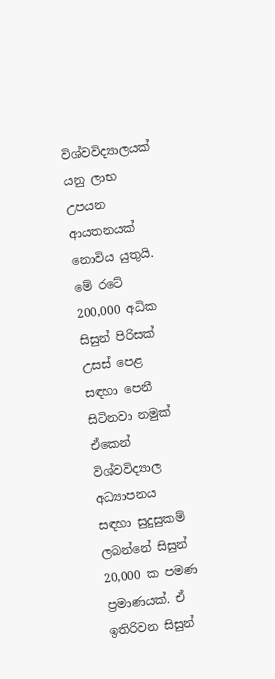විශ්වවිද්‍යාලයක් යනු ලාභ උපයන ආයතනයක් නොවිය යුතුයි.
මේ රටේ 200,000 අධික සිසුන් පිරිසක් උසස් පෙළ සඳහා පෙනී සිටිනවා නමුක් ඒකෙන් විශ්වවිද්‍යාල අධ්‍යාපනය සඳහා සුදුසුකම් ලබන්නේ සිසුන් 20,000 ක පමණ ප්‍රමාණයක්. ඒ ඉතිරිවන සිසුන්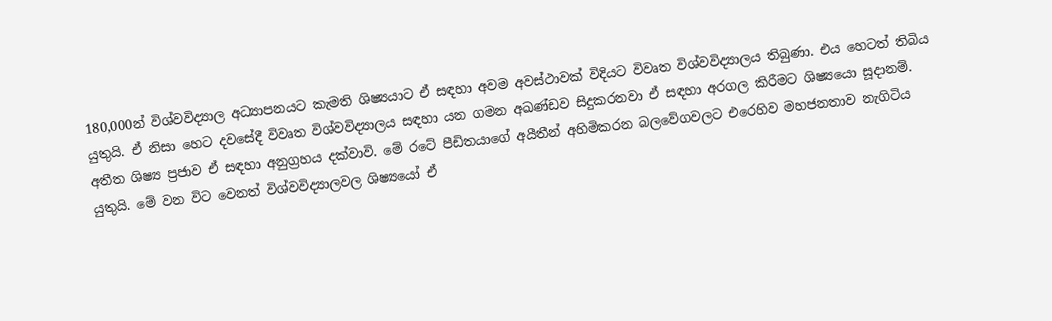180,000න් විශ්වවිද්‍යාල අධ්‍යාපනයට කැමති ශිෂ්‍යයාට ඒ සඳහා අවම අවස්ථාවක් විදියට විවෘත විශ්වවිද්‍යාලය තිබුණා. එය හෙටත් තිබිය යුතුයි. ඒ නිසා හෙට දවසේදී විවෘත විශ්වවිද්‍යාලය සඳහා යන ගමන අඛණ්ඩව සිදුකරනවා ඒ සඳහා අරගල කිරීමට ශිෂ්‍යයො සූදානම්. අතීත ශිෂ්‍ය ප්‍රජාව ඒ සඳහා අනුග්‍රහය දක්වාවි. මේ රටේ පීඩිතයාගේ අයීතීන් අහිමිකරන බලවේගවලට එරෙහිව මහජනතාව නැගිටිය යුතුයි. මේ වන විට වෙනත් විශ්වවිද්‍යාලවල ශිෂ්‍යයෝ ඒ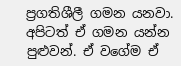ප්‍රගතිශීලී ගමන යනවා. අපිටත් ඒ ගමන යන්න පුළුවන්. ඒ වගේම ඒ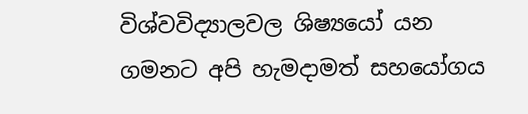විශ්වවිද්‍යාලවල ශිෂ්‍යයෝ යන ගමනට අපි හැමදාමත් සහයෝගය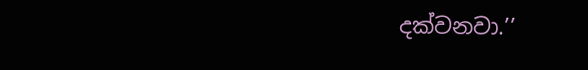දක්වනවා.’’